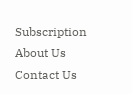Subscription About Us Contact Us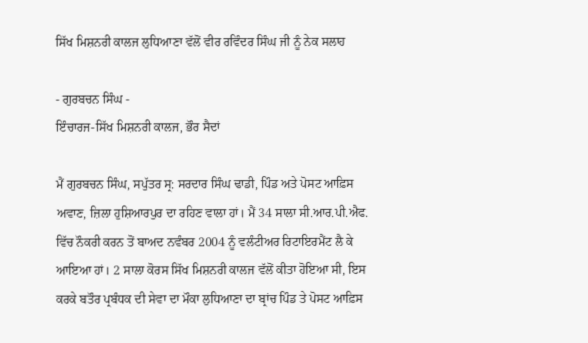ਸਿੱਖ ਮਿਸ਼ਨਰੀ ਕਾਲਜ ਲੁਧਿਆਣਾ ਵੱਲੋਂ ਵੀਰ ਰਵਿੰਦਰ ਸਿੰਘ ਜੀ ਨੂੰ ਨੇਕ ਸਲਾਹ

- ਗੁਰਬਚਨ ਸਿੰਘ -
ਇੰਚਾਰਜ-ਸਿੱਖ ਮਿਸ਼ਨਰੀ ਕਾਲਜ, ਭੌਰ ਸੈਦਾਂ

ਮੈਂ ਗੁਰਬਚਨ ਸਿੰਘ, ਸਪੁੱਤਰ ਸ੍ਰ: ਸਰਦਾਰ ਸਿੰਘ ਢਾਡੀ, ਪਿੰਡ ਅਤੇ ਪੋਸਟ ਆਫ਼ਿਸ ਅਵਾਣ, ਜ਼ਿਲਾ ਹੁਸ਼ਿਆਰਪੁਰ ਦਾ ਰਹਿਣ ਵਾਲਾ ਹਾਂ। ਮੈਂ 34 ਸਾਲਾ ਸੀ.ਆਰ.ਪੀ.ਐਫ. ਵਿੱਚ ਨੌਕਰੀ ਕਰਨ ਤੋਂ ਬਾਅਦ ਨਵੰਬਰ 2004 ਨੂੰ ਵਲੰਟੀਅਰ ਰਿਟਾਇਰਮੈਂਟ ਲੈ ਕੇ ਆਇਆ ਹਾਂ। 2 ਸਾਲਾ ਕੋਰਸ ਸਿੱਖ ਮਿਸ਼ਨਰੀ ਕਾਲਜ ਵੱਲੋਂ ਕੀਤਾ ਹੋਇਆ ਸੀ, ਇਸ ਕਰਕੇ ਬਤੌਰ ਪ੍ਰਬੰਧਕ ਦੀ ਸੇਵਾ ਦਾ ਮੌਕਾ ਲੁਧਿਆਣਾ ਦਾ ਬ੍ਰਾਂਚ ਪਿੰਡ ਤੇ ਪੋਸਟ ਆਫ਼ਿਸ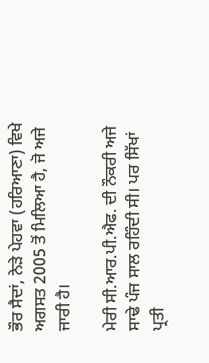ਭੌਰ ਸੈਦਾਂ, ਨੇੜੇ ਪੇਹਵਾ (ਹਰਿਆਣਾ) ਵਿਖੇ ਅਗਸਤ 2005 ਤੋਂ ਮਿਲਿਆ ਹੈ, ਜੋ ਅਜੇ ਜਾਰੀ ਹੈ।

ਮੇਰੀ ਸੀ.ਆਰ.ਪੀ.ਐਫ. ਦੀ ਨੌਕਰੀ ਅਜੇ ਸਾਢੇ ਪੰਜ ਸਾਲ ਰਹਿੰਦੀ ਸੀ। ਪਰ ਸਿੱਖਾਂ ਪ੍ਰਤੀ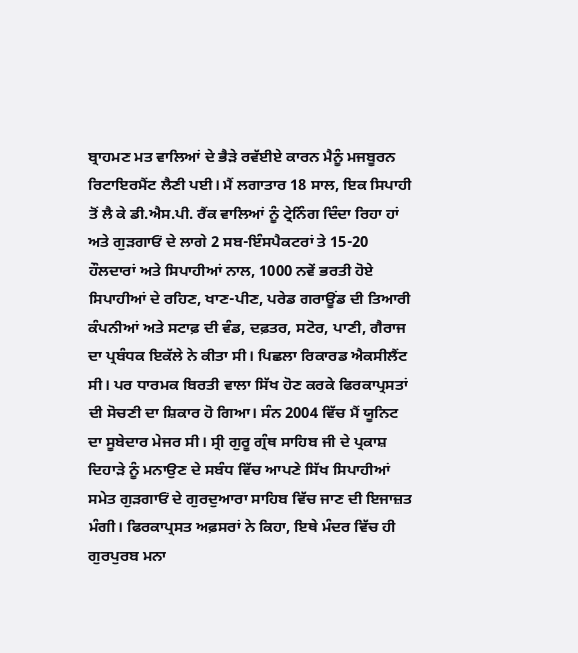ਬ੍ਰਾਹਮਣ ਮਤ ਵਾਲਿਆਂ ਦੇ ਭੈੜੇ ਰਵੱਈਏ ਕਾਰਨ ਮੈਨੂੰ ਮਜਬੂਰਨ ਰਿਟਾਇਰਮੈਂਟ ਲੈਣੀ ਪਈ। ਮੈਂ ਲਗਾਤਾਰ 18 ਸਾਲ, ਇਕ ਸਿਪਾਹੀ ਤੋਂ ਲੈ ਕੇ ਡੀ.ਐਸ.ਪੀ. ਰੈਂਕ ਵਾਲਿਆਂ ਨੂੰ ਟ੍ਰੇਨਿੰਗ ਦਿੰਦਾ ਰਿਹਾ ਹਾਂ ਅਤੇ ਗੁੜਗਾਓਂ ਦੇ ਲਾਗੇ 2 ਸਬ-ਇੰਸਪੈਕਟਰਾਂ ਤੇ 15-20 ਹੌਲਦਾਰਾਂ ਅਤੇ ਸਿਪਾਹੀਆਂ ਨਾਲ, 1000 ਨਵੇਂ ਭਰਤੀ ਹੋਏ ਸਿਪਾਹੀਆਂ ਦੇ ਰਹਿਣ, ਖਾਣ-ਪੀਣ, ਪਰੇਡ ਗਰਾਊਂਡ ਦੀ ਤਿਆਰੀ ਕੰਪਨੀਆਂ ਅਤੇ ਸਟਾਫ਼ ਦੀ ਵੰਡ, ਦਫ਼ਤਰ, ਸਟੋਰ, ਪਾਣੀ, ਗੈਰਾਜ ਦਾ ਪ੍ਰਬੰਧਕ ਇਕੱਲੇ ਨੇ ਕੀਤਾ ਸੀ। ਪਿਛਲਾ ਰਿਕਾਰਡ ਐਕਸੀਲੈਂਟ ਸੀ। ਪਰ ਧਾਰਮਕ ਬਿਰਤੀ ਵਾਲਾ ਸਿੱਖ ਹੋਣ ਕਰਕੇ ਫਿਰਕਾਪ੍ਰਸਤਾਂ ਦੀ ਸੋਚਣੀ ਦਾ ਸ਼ਿਕਾਰ ਹੋ ਗਿਆ। ਸੰਨ 2004 ਵਿੱਚ ਮੈਂ ਯੂਨਿਟ ਦਾ ਸੂਬੇਦਾਰ ਮੇਜਰ ਸੀ। ਸ੍ਰੀ ਗੁਰੂ ਗ੍ਰੰਥ ਸਾਹਿਬ ਜੀ ਦੇ ਪ੍ਰਕਾਸ਼ ਦਿਹਾੜੇ ਨੂੰ ਮਨਾਉਣ ਦੇ ਸਬੰਧ ਵਿੱਚ ਆਪਣੇ ਸਿੱਖ ਸਿਪਾਹੀਆਂ ਸਮੇਤ ਗੁੜਗਾਓਂ ਦੇ ਗੁਰਦੁਆਰਾ ਸਾਹਿਬ ਵਿੱਚ ਜਾਣ ਦੀ ਇਜਾਜ਼ਤ ਮੰਗੀ। ਫਿਰਕਾਪ੍ਰਸਤ ਅਫ਼ਸਰਾਂ ਨੇ ਕਿਹਾ, ਇਥੇ ਮੰਦਰ ਵਿੱਚ ਹੀ ਗੁਰਪੁਰਬ ਮਨਾ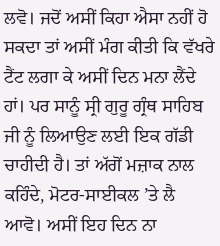ਲਵੋ। ਜਦੋਂ ਅਸੀਂ ਕਿਹਾ ਐਸਾ ਨਹੀਂ ਹੋ ਸਕਦਾ ਤਾਂ ਅਸੀਂ ਮੰਗ ਕੀਤੀ ਕਿ ਵੱਖਰੇ ਟੈਂਟ ਲਗਾ ਕੇ ਅਸੀਂ ਦਿਨ ਮਨਾ ਲੈਂਦੇ ਹਾਂ। ਪਰ ਸਾਨੂੰ ਸ੍ਰੀ ਗੁਰੂ ਗ੍ਰੰਥ ਸਾਹਿਬ ਜੀ ਨੂੰ ਲਿਆਉਣ ਲਈ ਇਕ ਗੱਡੀ ਚਾਹੀਦੀ ਹੈ। ਤਾਂ ਅੱਗੋਂ ਮਜ਼ਾਕ ਨਾਲ ਕਹਿੰਦੇ, ਮੋਟਰ-ਸਾਈਕਲ ’ਤੇ ਲੈ ਆਵੋ। ਅਸੀਂ ਇਹ ਦਿਨ ਨਾ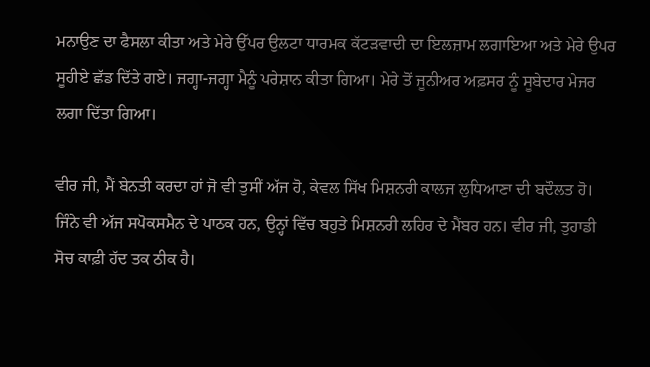ਮਨਾਉਣ ਦਾ ਫੈਸਲਾ ਕੀਤਾ ਅਤੇ ਮੇਰੇ ਉੱਪਰ ਉਲਟਾ ਧਾਰਮਕ ਕੱਟੜਵਾਦੀ ਦਾ ਇਲਜ਼ਾਮ ਲਗਾਇਆ ਅਤੇ ਮੇਰੇ ਉਪਰ ਸੂਹੀਏ ਛੱਡ ਦਿੱਤੇ ਗਏ। ਜਗ੍ਹਾ-ਜਗ੍ਹਾ ਮੈਨੂੰ ਪਰੇਸ਼ਾਨ ਕੀਤਾ ਗਿਆ। ਮੇਰੇ ਤੋਂ ਜੂਨੀਅਰ ਅਫ਼ਸਰ ਨੂੰ ਸੂਬੇਦਾਰ ਮੇਜਰ ਲਗਾ ਦਿੱਤਾ ਗਿਆ।

ਵੀਰ ਜੀ, ਮੈਂ ਬੇਨਤੀ ਕਰਦਾ ਹਾਂ ਜੋ ਵੀ ਤੁਸੀਂ ਅੱਜ ਹੋ, ਕੇਵਲ ਸਿੱਖ ਮਿਸ਼ਨਰੀ ਕਾਲਜ ਲੁਧਿਆਣਾ ਦੀ ਬਦੌਲਤ ਹੋ। ਜਿੰਨੇ ਵੀ ਅੱਜ ਸਪੋਕਸਮੈਨ ਦੇ ਪਾਠਕ ਹਨ, ਉਨ੍ਹਾਂ ਵਿੱਚ ਬਹੁਤੇ ਮਿਸ਼ਨਰੀ ਲਹਿਰ ਦੇ ਮੈਂਬਰ ਹਨ। ਵੀਰ ਜੀ, ਤੁਹਾਡੀ ਸੋਚ ਕਾਫ਼ੀ ਹੱਦ ਤਕ ਠੀਕ ਹੈ।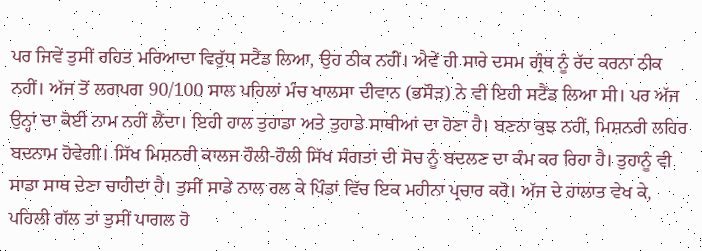ਪਰ ਜਿਵੇਂ ਤੁਸੀਂ ਰਹਿਤ ਮਰਿਆਦਾ ਵਿਰੁੱਧ ਸਟੈਂਡ ਲਿਆ, ਉਹ ਠੀਕ ਨਹੀਂ। ਐਵੇਂ ਹੀ ਸਾਰੇ ਦਸਮ ਗ੍ਰੰਥ ਨੂੰ ਰੱਦ ਕਰਨਾ ਠੀਕ ਨਹੀਂ। ਅੱਜ ਤੋਂ ਲਗਪਗ 90/100 ਸਾਲ ਪਹਿਲਾਂ ਮੰਚ ਖਾਲਸਾ ਦੀਵਾਨ (ਭਸੌੜ) ਨੇ ਵੀ ਇਹੀ ਸਟੈਂਡ ਲਿਆ ਸੀ। ਪਰ ਅੱਜ ਉਨ੍ਹਾਂ ਦਾ ਕੋਈ ਨਾਮ ਨਹੀਂ ਲੈਂਦਾ। ਇਹੀ ਹਾਲ ਤੁਹਾਡਾ ਅਤੇ ਤੁਹਾਡੇ ਸਾਥੀਆਂ ਦਾ ਹੋਣਾ ਹੈ। ਬਣਨਾ ਕੁਝ ਨਹੀਂ, ਮਿਸ਼ਨਰੀ ਲਹਿਰ ਬਦਨਾਮ ਹੋਵੇਗੀ। ਸਿੱਖ ਮਿਸ਼ਨਰੀ ਕਾਲਜ ਹੌਲੀ-ਹੌਲੀ ਸਿੱਖ ਸੰਗਤਾਂ ਦੀ ਸੋਚ ਨੂੰ ਬਦਲਣ ਦਾ ਕੰਮ ਕਰ ਰਿਹਾ ਹੈ। ਤੁਹਾਨੂੰ ਵੀ ਸਾਡਾ ਸਾਥ ਦੇਣਾ ਚਾਹੀਦਾ ਹੈ। ਤੁਸੀਂ ਸਾਡੇ ਨਾਲ ਰਲ ਕੇ ਪਿੰਡਾਂ ਵਿੱਚ ਇਕ ਮਹੀਨਾ ਪ੍ਰਚਾਰ ਕਰੋ। ਅੱਜ ਦੇ ਹਾਲਾਤ ਵੇਖ ਕੇ, ਪਹਿਲੀ ਗੱਲ ਤਾਂ ਤੁਸੀਂ ਪਾਗਲ ਹੋ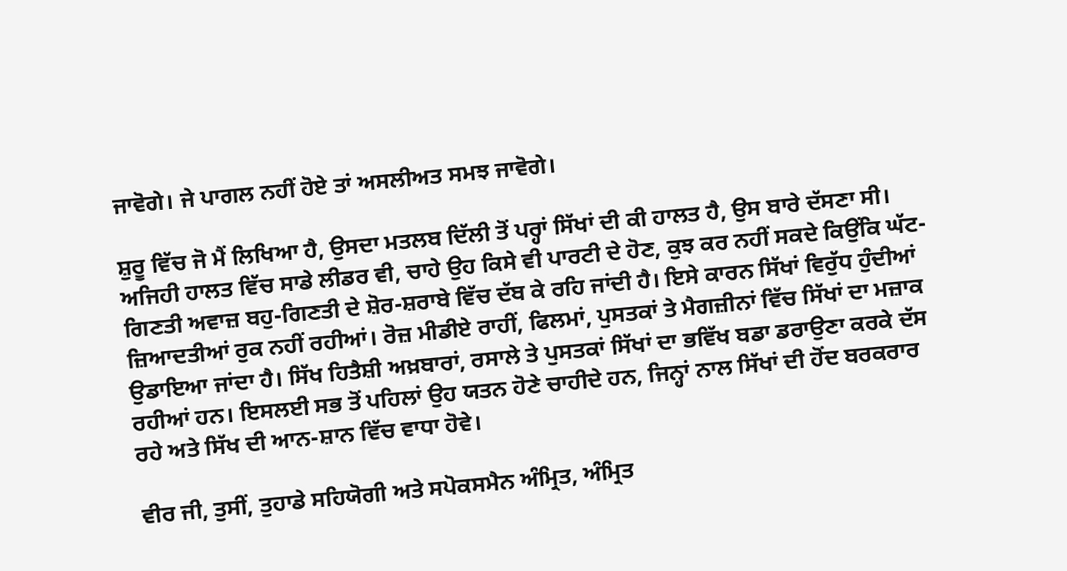ਜਾਵੋਗੇ। ਜੇ ਪਾਗਲ ਨਹੀਂ ਹੋਏ ਤਾਂ ਅਸਲੀਅਤ ਸਮਝ ਜਾਵੋਗੇ।

ਸ਼ੁਰੂ ਵਿੱਚ ਜੋ ਮੈਂ ਲਿਖਿਆ ਹੈ, ਉਸਦਾ ਮਤਲਬ ਦਿੱਲੀ ਤੋਂ ਪਰ੍ਹਾਂ ਸਿੱਖਾਂ ਦੀ ਕੀ ਹਾਲਤ ਹੈ, ਉਸ ਬਾਰੇ ਦੱਸਣਾ ਸੀ। ਅਜਿਹੀ ਹਾਲਤ ਵਿੱਚ ਸਾਡੇ ਲੀਡਰ ਵੀ, ਚਾਹੇ ਉਹ ਕਿਸੇ ਵੀ ਪਾਰਟੀ ਦੇ ਹੋਣ, ਕੁਝ ਕਰ ਨਹੀਂ ਸਕਦੇ ਕਿਉਂਕਿ ਘੱਟ-ਗਿਣਤੀ ਅਵਾਜ਼ ਬਹੁ-ਗਿਣਤੀ ਦੇ ਸ਼ੋਰ-ਸ਼ਰਾਬੇ ਵਿੱਚ ਦੱਬ ਕੇ ਰਹਿ ਜਾਂਦੀ ਹੈ। ਇਸੇ ਕਾਰਨ ਸਿੱਖਾਂ ਵਿਰੁੱਧ ਹੁੰਦੀਆਂ ਜ਼ਿਆਦਤੀਆਂ ਰੁਕ ਨਹੀਂ ਰਹੀਆਂ। ਰੋਜ਼ ਮੀਡੀਏ ਰਾਹੀਂ, ਫਿਲਮਾਂ, ਪੁਸਤਕਾਂ ਤੇ ਮੈਗਜ਼ੀਨਾਂ ਵਿੱਚ ਸਿੱਖਾਂ ਦਾ ਮਜ਼ਾਕ ਉਡਾਇਆ ਜਾਂਦਾ ਹੈ। ਸਿੱਖ ਹਿਤੈਸ਼ੀ ਅਖ਼ਬਾਰਾਂ, ਰਸਾਲੇ ਤੇ ਪੁਸਤਕਾਂ ਸਿੱਖਾਂ ਦਾ ਭਵਿੱਖ ਬਡਾ ਡਰਾਉਣਾ ਕਰਕੇ ਦੱਸ ਰਹੀਆਂ ਹਨ। ਇਸਲਈ ਸਭ ਤੋਂ ਪਹਿਲਾਂ ਉਹ ਯਤਨ ਹੋਣੇ ਚਾਹੀਦੇ ਹਨ, ਜਿਨ੍ਹਾਂ ਨਾਲ ਸਿੱਖਾਂ ਦੀ ਹੋਂਦ ਬਰਕਰਾਰ ਰਹੇ ਅਤੇ ਸਿੱਖ ਦੀ ਆਨ-ਸ਼ਾਨ ਵਿੱਚ ਵਾਧਾ ਹੋਵੇ।

ਵੀਰ ਜੀ, ਤੁਸੀਂ, ਤੁਹਾਡੇ ਸਹਿਯੋਗੀ ਅਤੇ ਸਪੋਕਸਮੈਨ ਅੰਮ੍ਰਿਤ, ਅੰਮ੍ਰਿਤ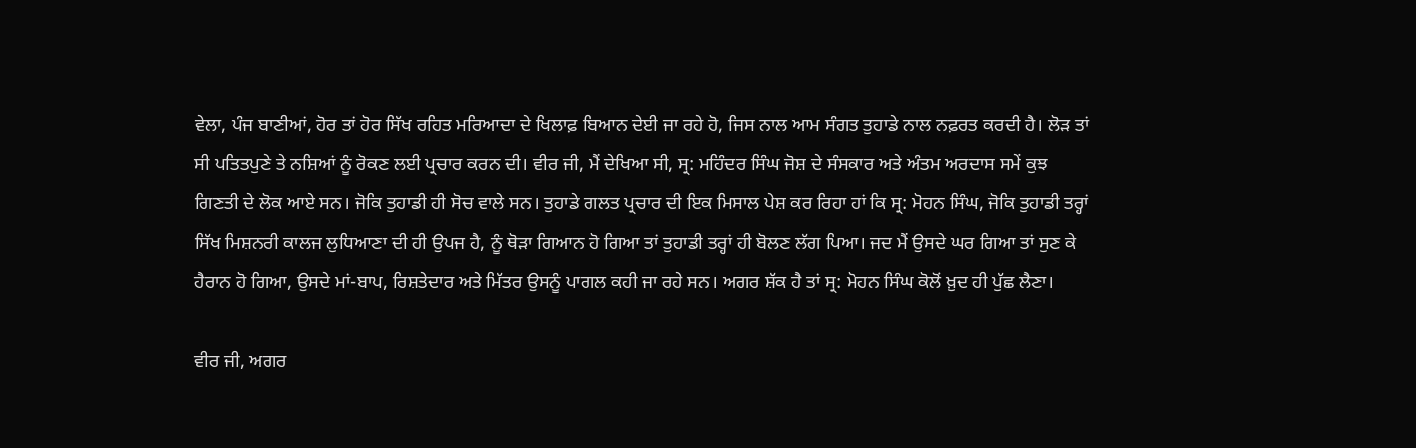ਵੇਲਾ, ਪੰਜ ਬਾਣੀਆਂ, ਹੋਰ ਤਾਂ ਹੋਰ ਸਿੱਖ ਰਹਿਤ ਮਰਿਆਦਾ ਦੇ ਖਿਲਾਫ਼ ਬਿਆਨ ਦੇਈ ਜਾ ਰਹੇ ਹੋ, ਜਿਸ ਨਾਲ ਆਮ ਸੰਗਤ ਤੁਹਾਡੇ ਨਾਲ ਨਫ਼ਰਤ ਕਰਦੀ ਹੈ। ਲੋੜ ਤਾਂ ਸੀ ਪਤਿਤਪੁਣੇ ਤੇ ਨਸ਼ਿਆਂ ਨੂੰ ਰੋਕਣ ਲਈ ਪ੍ਰਚਾਰ ਕਰਨ ਦੀ। ਵੀਰ ਜੀ, ਮੈਂ ਦੇਖਿਆ ਸੀ, ਸ੍ਰ: ਮਹਿੰਦਰ ਸਿੰਘ ਜੋਸ਼ ਦੇ ਸੰਸਕਾਰ ਅਤੇ ਅੰਤਮ ਅਰਦਾਸ ਸਮੇਂ ਕੁਝ ਗਿਣਤੀ ਦੇ ਲੋਕ ਆਏ ਸਨ। ਜੋਕਿ ਤੁਹਾਡੀ ਹੀ ਸੋਚ ਵਾਲੇ ਸਨ। ਤੁਹਾਡੇ ਗਲਤ ਪ੍ਰਚਾਰ ਦੀ ਇਕ ਮਿਸਾਲ ਪੇਸ਼ ਕਰ ਰਿਹਾ ਹਾਂ ਕਿ ਸ੍ਰ: ਮੋਹਨ ਸਿੰਘ, ਜੋਕਿ ਤੁਹਾਡੀ ਤਰ੍ਹਾਂ ਸਿੱਖ ਮਿਸ਼ਨਰੀ ਕਾਲਜ ਲੁਧਿਆਣਾ ਦੀ ਹੀ ਉਪਜ ਹੈ, ਨੂੰ ਥੋੜਾ ਗਿਆਨ ਹੋ ਗਿਆ ਤਾਂ ਤੁਹਾਡੀ ਤਰ੍ਹਾਂ ਹੀ ਬੋਲਣ ਲੱਗ ਪਿਆ। ਜਦ ਮੈਂ ਉਸਦੇ ਘਰ ਗਿਆ ਤਾਂ ਸੁਣ ਕੇ ਹੈਰਾਨ ਹੋ ਗਿਆ, ਉਸਦੇ ਮਾਂ-ਬਾਪ, ਰਿਸ਼ਤੇਦਾਰ ਅਤੇ ਮਿੱਤਰ ਉਸਨੂੰ ਪਾਗਲ ਕਹੀ ਜਾ ਰਹੇ ਸਨ। ਅਗਰ ਸ਼ੱਕ ਹੈ ਤਾਂ ਸ੍ਰ: ਮੋਹਨ ਸਿੰਘ ਕੋਲੋਂ ਖ਼ੁਦ ਹੀ ਪੁੱਛ ਲੈਣਾ।

ਵੀਰ ਜੀ, ਅਗਰ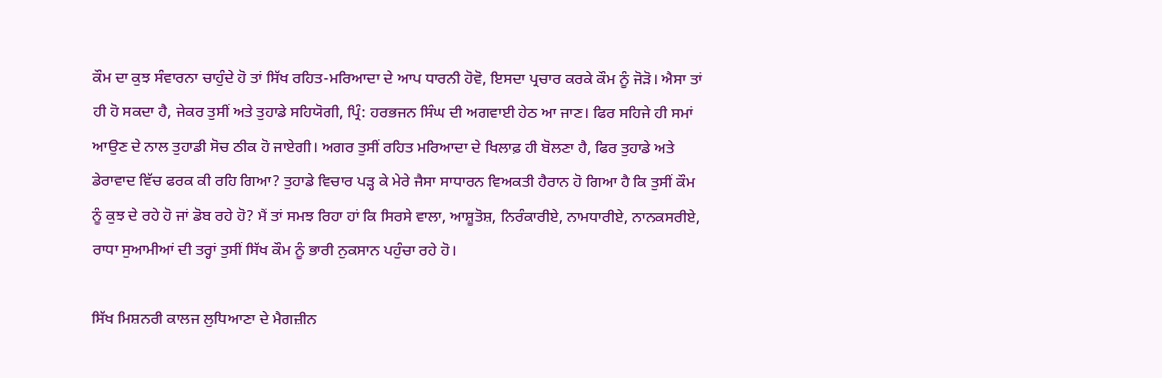ਕੌਮ ਦਾ ਕੁਝ ਸੰਵਾਰਨਾ ਚਾਹੁੰਦੇ ਹੋ ਤਾਂ ਸਿੱਖ ਰਹਿਤ-ਮਰਿਆਦਾ ਦੇ ਆਪ ਧਾਰਨੀ ਹੋਵੋ, ਇਸਦਾ ਪ੍ਰਚਾਰ ਕਰਕੇ ਕੌਮ ਨੂੰ ਜੋੜੋ। ਐਸਾ ਤਾਂ ਹੀ ਹੋ ਸਕਦਾ ਹੈ, ਜੇਕਰ ਤੁਸੀਂ ਅਤੇ ਤੁਹਾਡੇ ਸਹਿਯੋਗੀ, ਪ੍ਰਿੰ: ਹਰਭਜਨ ਸਿੰਘ ਦੀ ਅਗਵਾਈ ਹੇਠ ਆ ਜਾਣ। ਫਿਰ ਸਹਿਜੇ ਹੀ ਸਮਾਂ ਆਉਣ ਦੇ ਨਾਲ ਤੁਹਾਡੀ ਸੋਚ ਠੀਕ ਹੋ ਜਾਏਗੀ। ਅਗਰ ਤੁਸੀਂ ਰਹਿਤ ਮਰਿਆਦਾ ਦੇ ਖਿਲਾਫ਼ ਹੀ ਬੋਲਣਾ ਹੈ, ਫਿਰ ਤੁਹਾਡੇ ਅਤੇ ਡੇਰਾਵਾਦ ਵਿੱਚ ਫਰਕ ਕੀ ਰਹਿ ਗਿਆ? ਤੁਹਾਡੇ ਵਿਚਾਰ ਪੜ੍ਹ ਕੇ ਮੇਰੇ ਜੈਸਾ ਸਾਧਾਰਨ ਵਿਅਕਤੀ ਹੈਰਾਨ ਹੋ ਗਿਆ ਹੈ ਕਿ ਤੁਸੀਂ ਕੌਮ ਨੂੰ ਕੁਝ ਦੇ ਰਹੇ ਹੋ ਜਾਂ ਡੋਬ ਰਹੇ ਹੋ? ਮੈਂ ਤਾਂ ਸਮਝ ਰਿਹਾ ਹਾਂ ਕਿ ਸਿਰਸੇ ਵਾਲਾ, ਆਸ਼ੂਤੋਸ਼, ਨਿਰੰਕਾਰੀਏ, ਨਾਮਧਾਰੀਏ, ਨਾਨਕਸਰੀਏ, ਰਾਧਾ ਸੁਆਮੀਆਂ ਦੀ ਤਰ੍ਹਾਂ ਤੁਸੀਂ ਸਿੱਖ ਕੌਮ ਨੂੰ ਭਾਰੀ ਨੁਕਸਾਨ ਪਹੁੰਚਾ ਰਹੇ ਹੋ।

ਸਿੱਖ ਮਿਸ਼ਨਰੀ ਕਾਲਜ ਲੁਧਿਆਣਾ ਦੇ ਮੈਗਜ਼ੀਨ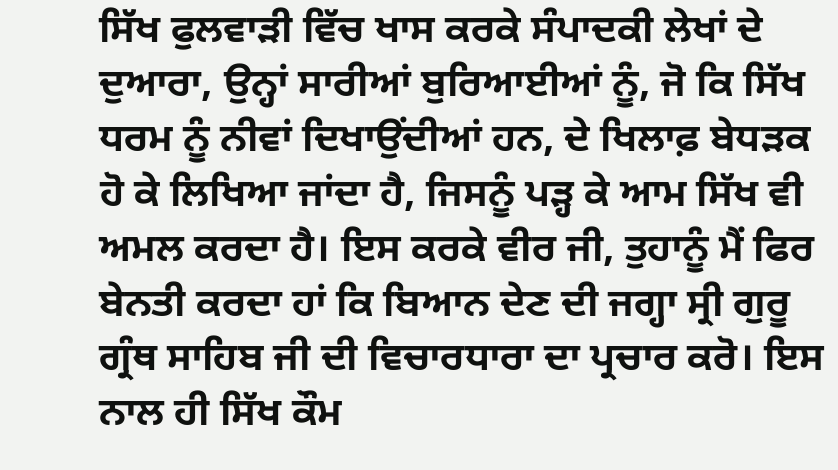ਸਿੱਖ ਫੁਲਵਾੜੀ ਵਿੱਚ ਖਾਸ ਕਰਕੇ ਸੰਪਾਦਕੀ ਲੇਖਾਂ ਦੇ ਦੁਆਰਾ, ਉਨ੍ਹਾਂ ਸਾਰੀਆਂ ਬੁਰਿਆਈਆਂ ਨੂੰ, ਜੋ ਕਿ ਸਿੱਖ ਧਰਮ ਨੂੰ ਨੀਵਾਂ ਦਿਖਾਉਂਦੀਆਂ ਹਨ, ਦੇ ਖਿਲਾਫ਼ ਬੇਧੜਕ ਹੋ ਕੇ ਲਿਖਿਆ ਜਾਂਦਾ ਹੈ, ਜਿਸਨੂੰ ਪੜ੍ਹ ਕੇ ਆਮ ਸਿੱਖ ਵੀ ਅਮਲ ਕਰਦਾ ਹੈ। ਇਸ ਕਰਕੇ ਵੀਰ ਜੀ, ਤੁਹਾਨੂੰ ਮੈਂ ਫਿਰ ਬੇਨਤੀ ਕਰਦਾ ਹਾਂ ਕਿ ਬਿਆਨ ਦੇਣ ਦੀ ਜਗ੍ਹਾ ਸ੍ਰੀ ਗੁਰੂ ਗ੍ਰੰਥ ਸਾਹਿਬ ਜੀ ਦੀ ਵਿਚਾਰਧਾਰਾ ਦਾ ਪ੍ਰਚਾਰ ਕਰੋ। ਇਸ ਨਾਲ ਹੀ ਸਿੱਖ ਕੌਮ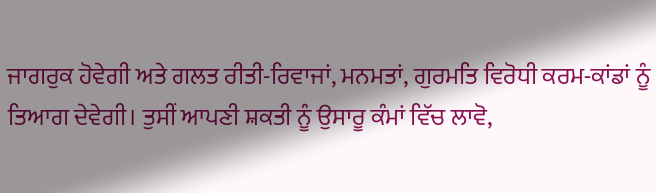ਜਾਗਰੁਕ ਹੋਵੇਗੀ ਅਤੇ ਗਲਤ ਰੀਤੀ-ਰਿਵਾਜਾਂ, ਮਨਮਤਾਂ, ਗੁਰਮਤਿ ਵਿਰੋਧੀ ਕਰਮ-ਕਾਂਡਾਂ ਨੂੰ ਤਿਆਗ ਦੇਵੇਗੀ। ਤੁਸੀਂ ਆਪਣੀ ਸ਼ਕਤੀ ਨੂੰ ਉਸਾਰੂ ਕੰਮਾਂ ਵਿੱਚ ਲਾਵੋ,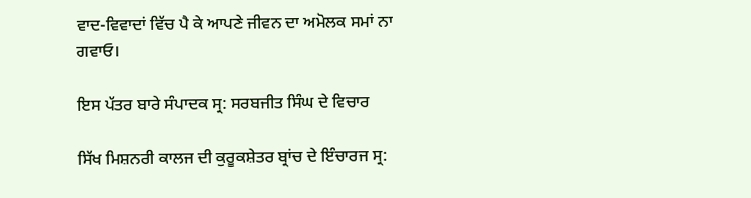ਵਾਦ-ਵਿਵਾਦਾਂ ਵਿੱਚ ਪੈ ਕੇ ਆਪਣੇ ਜੀਵਨ ਦਾ ਅਮੋਲਕ ਸਮਾਂ ਨਾ ਗਵਾਓ।

ਇਸ ਪੱਤਰ ਬਾਰੇ ਸੰਪਾਦਕ ਸ੍ਰ: ਸਰਬਜੀਤ ਸਿੰਘ ਦੇ ਵਿਚਾਰ

ਸਿੱਖ ਮਿਸ਼ਨਰੀ ਕਾਲਜ ਦੀ ਕੁਰੂਕਸ਼ੇਤਰ ਬ੍ਰਾਂਚ ਦੇ ਇੰਚਾਰਜ ਸ੍ਰ: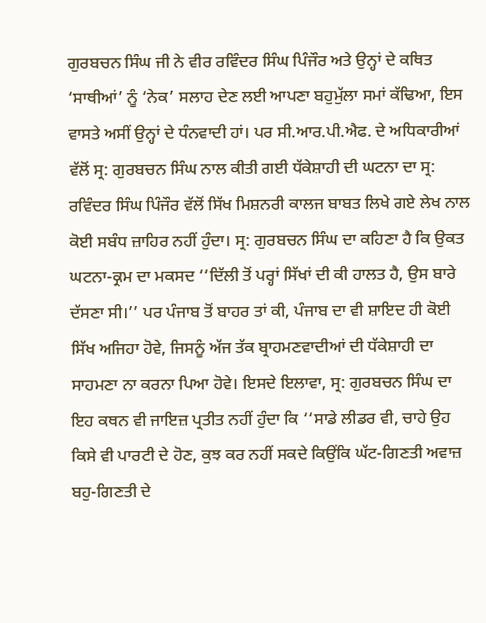ਗੁਰਬਚਨ ਸਿੰਘ ਜੀ ਨੇ ਵੀਰ ਰਵਿੰਦਰ ਸਿੰਘ ਪਿੰਜੌਰ ਅਤੇ ਉਨ੍ਹਾਂ ਦੇ ਕਥਿਤ ‘ਸਾਥੀਆਂ’ ਨੂੰ ‘ਨੇਕ’ ਸਲਾਹ ਦੇਣ ਲਈ ਆਪਣਾ ਬਹੁਮੁੱਲਾ ਸਮਾਂ ਕੱਢਿਆ, ਇਸ ਵਾਸਤੇ ਅਸੀਂ ਉਨ੍ਹਾਂ ਦੇ ਧੰਨਵਾਦੀ ਹਾਂ। ਪਰ ਸੀ.ਆਰ.ਪੀ.ਐਫ. ਦੇ ਅਧਿਕਾਰੀਆਂ ਵੱਲੋਂ ਸ੍ਰ: ਗੁਰਬਚਨ ਸਿੰਘ ਨਾਲ ਕੀਤੀ ਗਈ ਧੱਕੇਸ਼ਾਹੀ ਦੀ ਘਟਨਾ ਦਾ ਸ੍ਰ: ਰਵਿੰਦਰ ਸਿੰਘ ਪਿੰਜੌਰ ਵੱਲੋਂ ਸਿੱਖ ਮਿਸ਼ਨਰੀ ਕਾਲਜ ਬਾਬਤ ਲਿਖੇ ਗਏ ਲੇਖ ਨਾਲ ਕੋਈ ਸਬੰਧ ਜ਼ਾਹਿਰ ਨਹੀਂ ਹੁੰਦਾ। ਸ੍ਰ: ਗੁਰਬਚਨ ਸਿੰਘ ਦਾ ਕਹਿਣਾ ਹੈ ਕਿ ਉਕਤ ਘਟਨਾ-ਕ੍ਰਮ ਦਾ ਮਕਸਦ ‘‘ਦਿੱਲੀ ਤੋਂ ਪਰ੍ਹਾਂ ਸਿੱਖਾਂ ਦੀ ਕੀ ਹਾਲਤ ਹੈ, ਉਸ ਬਾਰੇ ਦੱਸਣਾ ਸੀ।’’ ਪਰ ਪੰਜਾਬ ਤੋਂ ਬਾਹਰ ਤਾਂ ਕੀ, ਪੰਜਾਬ ਦਾ ਵੀ ਸ਼ਾਇਦ ਹੀ ਕੋਈ ਸਿੱਖ ਅਜਿਹਾ ਹੋਵੇ, ਜਿਸਨੂੰ ਅੱਜ ਤੱਕ ਬ੍ਰਾਹਮਣਵਾਦੀਆਂ ਦੀ ਧੱਕੇਸ਼ਾਹੀ ਦਾ ਸਾਹਮਣਾ ਨਾ ਕਰਨਾ ਪਿਆ ਹੋਵੇ। ਇਸਦੇ ਇਲਾਵਾ, ਸ੍ਰ: ਗੁਰਬਚਨ ਸਿੰਘ ਦਾ ਇਹ ਕਥਨ ਵੀ ਜਾਇਜ਼ ਪ੍ਰਤੀਤ ਨਹੀਂ ਹੁੰਦਾ ਕਿ ‘‘ਸਾਡੇ ਲੀਡਰ ਵੀ, ਚਾਹੇ ਉਹ ਕਿਸੇ ਵੀ ਪਾਰਟੀ ਦੇ ਹੋਣ, ਕੁਝ ਕਰ ਨਹੀਂ ਸਕਦੇ ਕਿਉਂਕਿ ਘੱਟ-ਗਿਣਤੀ ਅਵਾਜ਼ ਬਹੁ-ਗਿਣਤੀ ਦੇ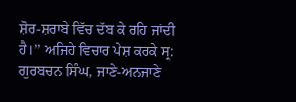ਸ਼ੋਰ-ਸ਼ਰਾਬੇ ਵਿੱਚ ਦੱਬ ਕੇ ਰਹਿ ਜਾਂਦੀ ਹੈ।’’ ਅਜਿਹੇ ਵਿਚਾਰ ਪੇਸ਼ ਕਰਕੇ ਸ੍ਰ: ਗੁਰਬਚਨ ਸਿੰਘ, ਜਾਣੇ-ਅਨਜਾਣੇ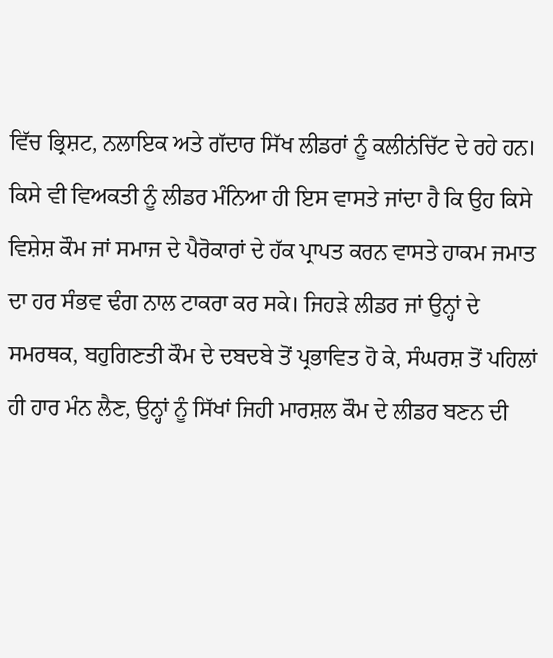ਵਿੱਚ ਭ੍ਰਿਸ਼ਟ, ਨਲਾਇਕ ਅਤੇ ਗੱਦਾਰ ਸਿੱਖ ਲੀਡਰਾਂ ਨੂੰ ਕਲੀਨਂਚਿੱਟ ਦੇ ਰਹੇ ਹਨ। ਕਿਸੇ ਵੀ ਵਿਅਕਤੀ ਨੂੰ ਲੀਡਰ ਮੰਨਿਆ ਹੀ ਇਸ ਵਾਸਤੇ ਜਾਂਦਾ ਹੈ ਕਿ ਉਹ ਕਿਸੇ ਵਿਸ਼ੇਸ਼ ਕੌਮ ਜਾਂ ਸਮਾਜ ਦੇ ਪੈਰੋਕਾਰਾਂ ਦੇ ਹੱਕ ਪ੍ਰਾਪਤ ਕਰਨ ਵਾਸਤੇ ਹਾਕਮ ਜਮਾਤ ਦਾ ਹਰ ਸੰਭਵ ਢੰਗ ਨਾਲ ਟਾਕਰਾ ਕਰ ਸਕੇ। ਜਿਹੜੇ ਲੀਡਰ ਜਾਂ ਉਨ੍ਹਾਂ ਦੇ ਸਮਰਥਕ, ਬਹੁਗਿਣਤੀ ਕੌਮ ਦੇ ਦਬਦਬੇ ਤੋਂ ਪ੍ਰਭਾਵਿਤ ਹੋ ਕੇ, ਸੰਘਰਸ਼ ਤੋਂ ਪਹਿਲਾਂ ਹੀ ਹਾਰ ਮੰਨ ਲੈਣ, ਉਨ੍ਹਾਂ ਨੂੰ ਸਿੱਖਾਂ ਜਿਹੀ ਮਾਰਸ਼ਲ ਕੌਮ ਦੇ ਲੀਡਰ ਬਣਨ ਦੀ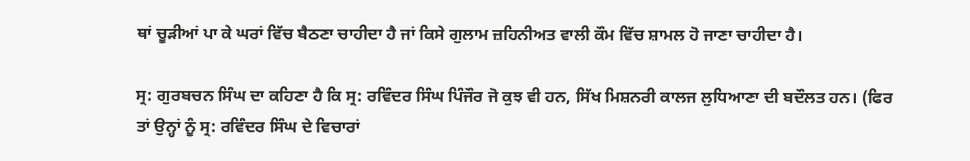ਥਾਂ ਚੂੜੀਆਂ ਪਾ ਕੇ ਘਰਾਂ ਵਿੱਚ ਬੈਠਣਾ ਚਾਹੀਦਾ ਹੈ ਜਾਂ ਕਿਸੇ ਗੁਲਾਮ ਜ਼ਹਿਨੀਅਤ ਵਾਲੀ ਕੌਮ ਵਿੱਚ ਸ਼ਾਮਲ ਹੋ ਜਾਣਾ ਚਾਹੀਦਾ ਹੈ।

ਸ੍ਰ: ਗੁਰਬਚਨ ਸਿੰਘ ਦਾ ਕਹਿਣਾ ਹੈ ਕਿ ਸ੍ਰ: ਰਵਿੰਦਰ ਸਿੰਘ ਪਿੰਜੌਰ ਜੋ ਕੁਝ ਵੀ ਹਨ, ਸਿੱਖ ਮਿਸ਼ਨਰੀ ਕਾਲਜ ਲੁਧਿਆਣਾ ਦੀ ਬਦੌਲਤ ਹਨ। (ਫਿਰ ਤਾਂ ਉਨ੍ਹਾਂ ਨੂੰ ਸ੍ਰ: ਰਵਿੰਦਰ ਸਿੰਘ ਦੇ ਵਿਚਾਰਾਂ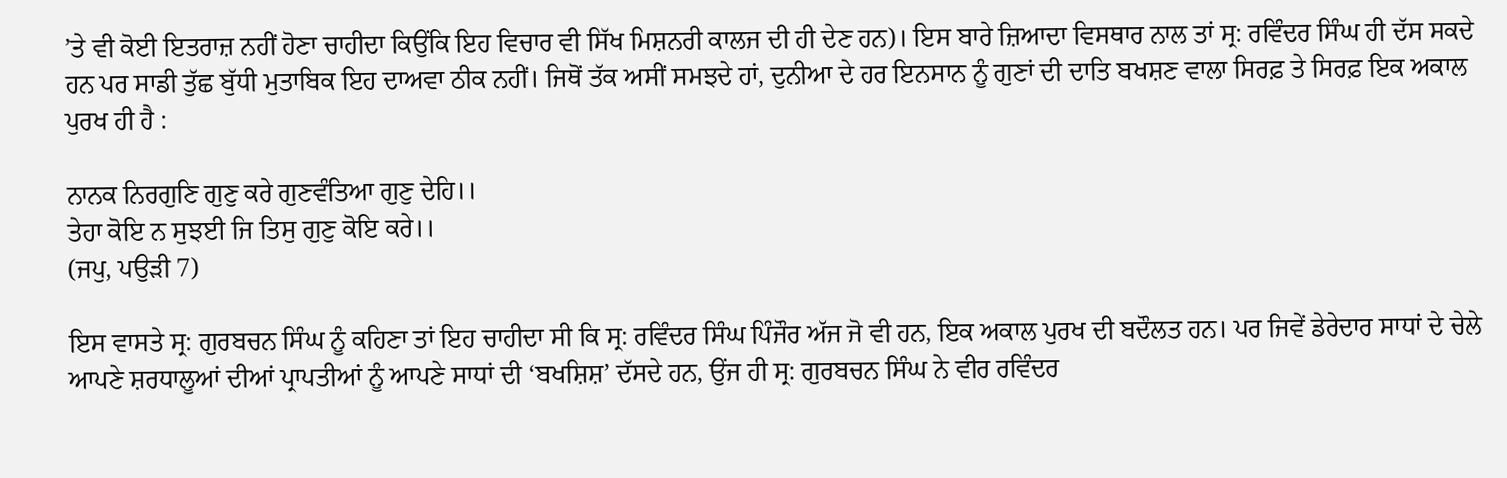’ਤੇ ਵੀ ਕੋਈ ਇਤਰਾਜ਼ ਨਹੀਂ ਹੋਣਾ ਚਾਹੀਦਾ ਕਿਉਂਕਿ ਇਹ ਵਿਚਾਰ ਵੀ ਸਿੱਖ ਮਿਸ਼ਨਰੀ ਕਾਲਜ ਦੀ ਹੀ ਦੇਣ ਹਨ)। ਇਸ ਬਾਰੇ ਜ਼ਿਆਦਾ ਵਿਸਥਾਰ ਨਾਲ ਤਾਂ ਸ੍ਰ: ਰਵਿੰਦਰ ਸਿੰਘ ਹੀ ਦੱਸ ਸਕਦੇ ਹਨ ਪਰ ਸਾਡੀ ਤੁੱਛ ਬੁੱਧੀ ਮੁਤਾਬਿਕ ਇਹ ਦਾਅਵਾ ਠੀਕ ਨਹੀਂ। ਜਿਥੋਂ ਤੱਕ ਅਸੀਂ ਸਮਝਦੇ ਹਾਂ, ਦੁਨੀਆ ਦੇ ਹਰ ਇਨਸਾਨ ਨੂੰ ਗੁਣਾਂ ਦੀ ਦਾਤਿ ਬਖਸ਼ਣ ਵਾਲਾ ਸਿਰਫ਼ ਤੇ ਸਿਰਫ਼ ਇਕ ਅਕਾਲ ਪੁਰਖ ਹੀ ਹੈ :

ਨਾਨਕ ਨਿਰਗੁਣਿ ਗੁਣੁ ਕਰੇ ਗੁਣਵੰਤਿਆ ਗੁਣੁ ਦੇਹਿ।।
ਤੇਹਾ ਕੋਇ ਨ ਸੁਝਈ ਜਿ ਤਿਸੁ ਗੁਣੁ ਕੋਇ ਕਰੇ।।
(ਜਪੁ, ਪਉੜੀ 7)

ਇਸ ਵਾਸਤੇ ਸ੍ਰ: ਗੁਰਬਚਨ ਸਿੰਘ ਨੂੰ ਕਹਿਣਾ ਤਾਂ ਇਹ ਚਾਹੀਦਾ ਸੀ ਕਿ ਸ੍ਰ: ਰਵਿੰਦਰ ਸਿੰਘ ਪਿੰਜੌਰ ਅੱਜ ਜੋ ਵੀ ਹਨ, ਇਕ ਅਕਾਲ ਪੁਰਖ ਦੀ ਬਦੌਲਤ ਹਨ। ਪਰ ਜਿਵੇਂ ਡੇਰੇਦਾਰ ਸਾਧਾਂ ਦੇ ਚੇਲੇ ਆਪਣੇ ਸ਼ਰਧਾਲੂਆਂ ਦੀਆਂ ਪ੍ਰਾਪਤੀਆਂ ਨੂੰ ਆਪਣੇ ਸਾਧਾਂ ਦੀ ‘ਬਖਸ਼ਿਸ਼’ ਦੱਸਦੇ ਹਨ, ਉਂਜ ਹੀ ਸ੍ਰ: ਗੁਰਬਚਨ ਸਿੰਘ ਨੇ ਵੀਰ ਰਵਿੰਦਰ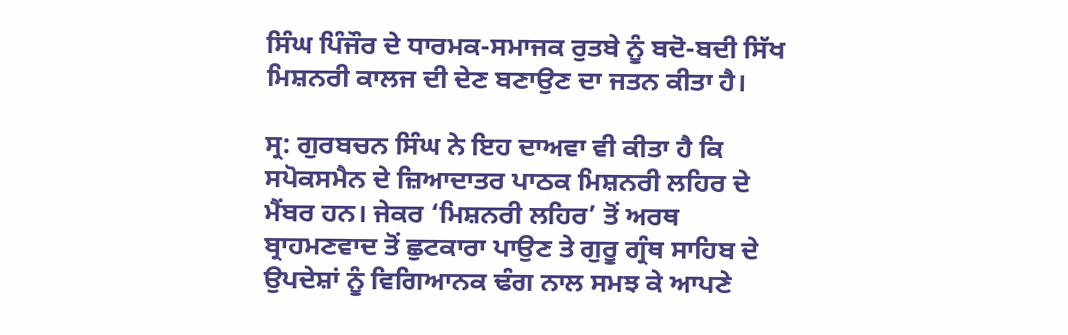ਸਿੰਘ ਪਿੰਜੌਰ ਦੇ ਧਾਰਮਕ-ਸਮਾਜਕ ਰੁਤਬੇ ਨੂੰ ਬਦੋ-ਬਦੀ ਸਿੱਖ ਮਿਸ਼ਨਰੀ ਕਾਲਜ ਦੀ ਦੇਣ ਬਣਾਉਣ ਦਾ ਜਤਨ ਕੀਤਾ ਹੈ।

ਸ੍ਰ: ਗੁਰਬਚਨ ਸਿੰਘ ਨੇ ਇਹ ਦਾਅਵਾ ਵੀ ਕੀਤਾ ਹੈ ਕਿ ਸਪੋਕਸਮੈਨ ਦੇ ਜ਼ਿਆਦਾਤਰ ਪਾਠਕ ਮਿਸ਼ਨਰੀ ਲਹਿਰ ਦੇ ਮੈਂਬਰ ਹਨ। ਜੇਕਰ ‘ਮਿਸ਼ਨਰੀ ਲਹਿਰ’ ਤੋਂ ਅਰਥ ਬ੍ਰਾਹਮਣਵਾਦ ਤੋਂ ਛੁਟਕਾਰਾ ਪਾਉਣ ਤੇ ਗੁਰੂ ਗ੍ਰੰਥ ਸਾਹਿਬ ਦੇ ਉਪਦੇਸ਼ਾਂ ਨੂੰ ਵਿਗਿਆਨਕ ਢੰਗ ਨਾਲ ਸਮਝ ਕੇ ਆਪਣੇ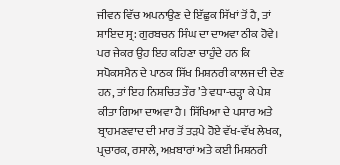ਜੀਵਨ ਵਿੱਚ ਅਪਨਾਉਣ ਦੇ ਇੱਛੁਕ ਸਿੱਖਾਂ ਤੋਂ ਹੈ, ਤਾਂ ਸ਼ਾਇਦ ਸ੍ਰ: ਗੁਰਬਚਨ ਸਿੰਘ ਦਾ ਦਾਅਵਾ ਠੀਕ ਹੋਵੇ। ਪਰ ਜੇਕਰ ਉਹ ਇਹ ਕਹਿਣਾ ਚਾਹੁੰਦੇ ਹਨ ਕਿ ਸਪੋਕਸਮੈਨ ਦੇ ਪਾਠਕ ਸਿੱਖ ਮਿਸ਼ਨਰੀ ਕਾਲਜ ਦੀ ਦੇਣ ਹਨ, ਤਾਂ ਇਹ ਨਿਸ਼ਚਿਤ ਤੌਰ ’ਤੇ ਵਧਾ-ਚੜ੍ਹਾ ਕੇ ਪੇਸ਼ ਕੀਤਾ ਗਿਆ ਦਾਅਵਾ ਹੈ। ਸਿੱਖਿਆ ਦੇ ਪਸਾਰ ਅਤੇ ਬ੍ਰਾਹਮਣਵਾਦ ਦੀ ਮਾਰ ਤੋਂ ਤੜਪੇ ਹੋਏ ਵੱਖ-ਵੱਖ ਲੇਖਕ, ਪ੍ਰਚਾਰਕ, ਰਸਾਲੇ, ਅਖ਼ਬਾਰਾਂ ਅਤੇ ਕਈ ਮਿਸ਼ਨਰੀ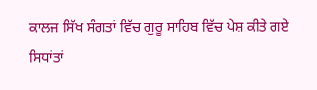ਕਾਲਜ ਸਿੱਖ ਸੰਗਤਾਂ ਵਿੱਚ ਗੁਰੂ ਸਾਹਿਬ ਵਿੱਚ ਪੇਸ਼ ਕੀਤੇ ਗਏ ਸਿਧਾਂਤਾਂ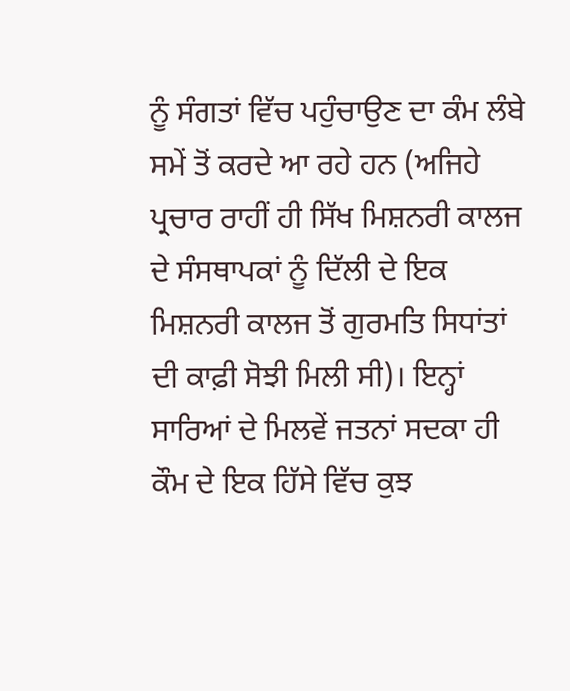ਨੂੰ ਸੰਗਤਾਂ ਵਿੱਚ ਪਹੁੰਚਾਉਣ ਦਾ ਕੰਮ ਲੰਬੇ ਸਮੇਂ ਤੋਂ ਕਰਦੇ ਆ ਰਹੇ ਹਨ (ਅਜਿਹੇ ਪ੍ਰਚਾਰ ਰਾਹੀਂ ਹੀ ਸਿੱਖ ਮਿਸ਼ਨਰੀ ਕਾਲਜ ਦੇ ਸੰਸਥਾਪਕਾਂ ਨੂੰ ਦਿੱਲੀ ਦੇ ਇਕ ਮਿਸ਼ਨਰੀ ਕਾਲਜ ਤੋਂ ਗੁਰਮਤਿ ਸਿਧਾਂਤਾਂ ਦੀ ਕਾਫ਼ੀ ਸੋਝੀ ਮਿਲੀ ਸੀ)। ਇਨ੍ਹਾਂ ਸਾਰਿਆਂ ਦੇ ਮਿਲਵੇਂ ਜਤਨਾਂ ਸਦਕਾ ਹੀ ਕੌਮ ਦੇ ਇਕ ਹਿੱਸੇ ਵਿੱਚ ਕੁਝ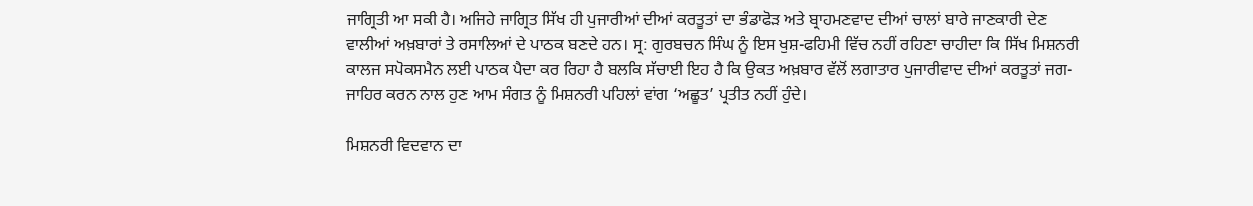ਜਾਗ੍ਰਿਤੀ ਆ ਸਕੀ ਹੈ। ਅਜਿਹੇ ਜਾਗ੍ਰਿਤ ਸਿੱਖ ਹੀ ਪੁਜਾਰੀਆਂ ਦੀਆਂ ਕਰਤੂਤਾਂ ਦਾ ਭੰਡਾਫੋੜ ਅਤੇ ਬ੍ਰਾਹਮਣਵਾਦ ਦੀਆਂ ਚਾਲਾਂ ਬਾਰੇ ਜਾਣਕਾਰੀ ਦੇਣ ਵਾਲੀਆਂ ਅਖ਼ਬਾਰਾਂ ਤੇ ਰਸਾਲਿਆਂ ਦੇ ਪਾਠਕ ਬਣਦੇ ਹਨ। ਸ੍ਰ: ਗੁਰਬਚਨ ਸਿੰਘ ਨੂੰ ਇਸ ਖੁਸ਼-ਫਹਿਮੀ ਵਿੱਚ ਨਹੀਂ ਰਹਿਣਾ ਚਾਹੀਦਾ ਕਿ ਸਿੱਖ ਮਿਸ਼ਨਰੀ ਕਾਲਜ ਸਪੋਕਸਮੈਨ ਲਈ ਪਾਠਕ ਪੈਦਾ ਕਰ ਰਿਹਾ ਹੈ ਬਲਕਿ ਸੱਚਾਈ ਇਹ ਹੈ ਕਿ ਉਕਤ ਅਖ਼ਬਾਰ ਵੱਲੋਂ ਲਗਾਤਾਰ ਪੁਜਾਰੀਵਾਦ ਦੀਆਂ ਕਰਤੂਤਾਂ ਜਗ-ਜਾਹਿਰ ਕਰਨ ਨਾਲ ਹੁਣ ਆਮ ਸੰਗਤ ਨੂੰ ਮਿਸ਼ਨਰੀ ਪਹਿਲਾਂ ਵਾਂਗ ‘ਅਛੂਤ’ ਪ੍ਰਤੀਤ ਨਹੀਂ ਹੁੰਦੇ।

ਮਿਸ਼ਨਰੀ ਵਿਦਵਾਨ ਦਾ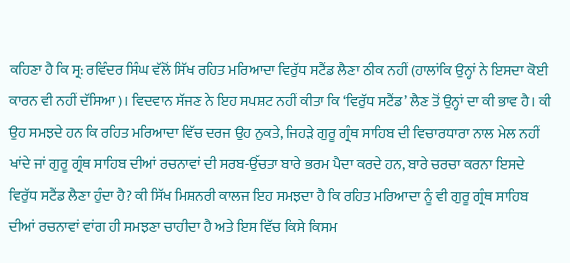ਕਹਿਣਾ ਹੈ ਕਿ ਸ੍ਰ: ਰਵਿੰਦਰ ਸਿੰਘ ਵੱਲੋਂ ਸਿੱਖ ਰਹਿਤ ਮਰਿਆਦਾ ਵਿਰੁੱਧ ਸਟੈਂਡ ਲੈਣਾ ਠੀਕ ਨਹੀਂ (ਹਾਲਾਂਕਿ ਉਨ੍ਹਾਂ ਨੇ ਇਸਦਾ ਕੋਈ ਕਾਰਨ ਵੀ ਨਹੀਂ ਦੱਸਿਆ)। ਵਿਦਵਾਨ ਸੱਜਣ ਨੇ ਇਹ ਸਪਸ਼ਟ ਨਹੀਂ ਕੀਤਾ ਕਿ ‘ਵਿਰੁੱਧ ਸਟੈਂਡ’ ਲੈਣ ਤੋਂ ਉਨ੍ਹਾਂ ਦਾ ਕੀ ਭਾਵ ਹੈ। ਕੀ ਉਹ ਸਮਝਦੇ ਹਨ ਕਿ ਰਹਿਤ ਮਰਿਆਦਾ ਵਿੱਚ ਦਰਜ ਉਹ ਨੁਕਤੇ, ਜਿਹੜੇ ਗੁਰੂ ਗ੍ਰੰਥ ਸਾਹਿਬ ਦੀ ਵਿਚਾਰਧਾਰਾ ਨਾਲ ਮੇਲ ਨਹੀਂ ਖਾਂਦੇ ਜਾਂ ਗੁਰੂ ਗ੍ਰੰਥ ਸਾਹਿਬ ਦੀਆਂ ਰਚਨਾਵਾਂ ਦੀ ਸਰਬ-ਉੱਚਤਾ ਬਾਰੇ ਭਰਮ ਪੈਦਾ ਕਰਦੇ ਹਨ, ਬਾਰੇ ਚਰਚਾ ਕਰਨਾ ਇਸਦੇ ਵਿਰੁੱਧ ਸਟੈਂਡ ਲੈਣਾ ਹੁੰਦਾ ਹੈ? ਕੀ ਸਿੱਖ ਮਿਸ਼ਨਰੀ ਕਾਲਜ ਇਹ ਸਮਝਦਾ ਹੈ ਕਿ ਰਹਿਤ ਮਰਿਆਦਾ ਨੂੰ ਵੀ ਗੁਰੂ ਗ੍ਰੰਥ ਸਾਹਿਬ ਦੀਆਂ ਰਚਨਾਵਾਂ ਵਾਂਗ ਹੀ ਸਮਝਣਾ ਚਾਹੀਦਾ ਹੈ ਅਤੇ ਇਸ ਵਿੱਚ ਕਿਸੇ ਕਿਸਮ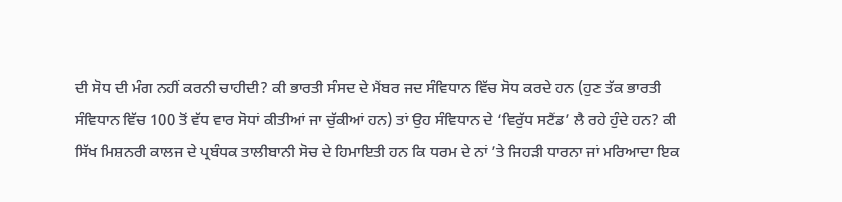ਦੀ ਸੋਧ ਦੀ ਮੰਗ ਨਹੀਂ ਕਰਨੀ ਚਾਹੀਦੀ? ਕੀ ਭਾਰਤੀ ਸੰਸਦ ਦੇ ਮੈਂਬਰ ਜਦ ਸੰਵਿਧਾਨ ਵਿੱਚ ਸੋਧ ਕਰਦੇ ਹਨ (ਹੁਣ ਤੱਕ ਭਾਰਤੀ ਸੰਵਿਧਾਨ ਵਿੱਚ 100 ਤੋਂ ਵੱਧ ਵਾਰ ਸੋਧਾਂ ਕੀਤੀਆਂ ਜਾ ਚੁੱਕੀਆਂ ਹਨ) ਤਾਂ ਉਹ ਸੰਵਿਧਾਨ ਦੇ ‘ਵਿਰੁੱਧ ਸਟੈਂਡ’ ਲੈ ਰਹੇ ਹੁੰਦੇ ਹਨ? ਕੀ ਸਿੱਖ ਮਿਸ਼ਨਰੀ ਕਾਲਜ ਦੇ ਪ੍ਰਬੰਧਕ ਤਾਲੀਬਾਨੀ ਸੋਚ ਦੇ ਹਿਮਾਇਤੀ ਹਨ ਕਿ ਧਰਮ ਦੇ ਨਾਂ ’ਤੇ ਜਿਹੜੀ ਧਾਰਨਾ ਜਾਂ ਮਰਿਆਦਾ ਇਕ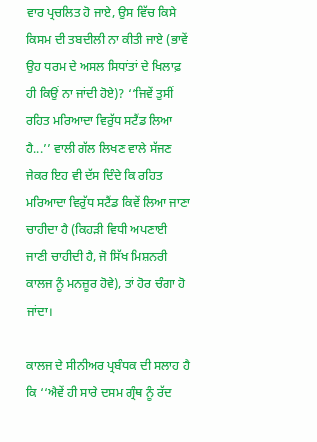ਵਾਰ ਪ੍ਰਚਲਿਤ ਹੋ ਜਾਏ, ਉਸ ਵਿੱਚ ਕਿਸੇ ਕਿਸਮ ਦੀ ਤਬਦੀਲੀ ਨਾ ਕੀਤੀ ਜਾਏ (ਭਾਵੇਂ ਉਹ ਧਰਮ ਦੇ ਅਸਲ ਸਿਧਾਂਤਾਂ ਦੇ ਖਿਲਾਫ਼ ਹੀ ਕਿਉਂ ਨਾ ਜਾਂਦੀ ਹੋਏ)? ‘‘ਜਿਵੇਂ ਤੁਸੀਂ ਰਹਿਤ ਮਰਿਆਦਾ ਵਿਰੁੱਧ ਸਟੈਂਡ ਲਿਆ ਹੈ...’’ ਵਾਲੀ ਗੱਲ ਲਿਖਣ ਵਾਲੇ ਸੱਜਣ ਜੇਕਰ ਇਹ ਵੀ ਦੱਸ ਦਿੰਦੇ ਕਿ ਰਹਿਤ ਮਰਿਆਦਾ ਵਿਰੁੱਧ ਸਟੈਂਡ ਕਿਵੇਂ ਲਿਆ ਜਾਣਾ ਚਾਹੀਦਾ ਹੈ (ਕਿਹੜੀ ਵਿਧੀ ਅਪਣਾਈ ਜਾਣੀ ਚਾਹੀਦੀ ਹੈ, ਜੋ ਸਿੱਖ ਮਿਸ਼ਨਰੀ ਕਾਲਜ ਨੂੰ ਮਨਜ਼ੂਰ ਹੋਵੇ), ਤਾਂ ਹੋਰ ਚੰਗਾ ਹੋ ਜਾਂਦਾ।

ਕਾਲਜ ਦੇ ਸੀਨੀਅਰ ਪ੍ਰਬੰਧਕ ਦੀ ਸਲਾਹ ਹੈ ਕਿ ‘‘ਐਵੇਂ ਹੀ ਸਾਰੇ ਦਸਮ ਗ੍ਰੰਥ ਨੂੰ ਰੱਦ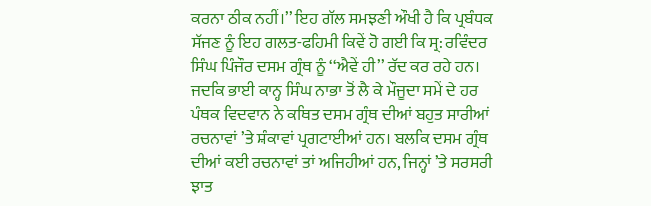ਕਰਨਾ ਠੀਕ ਨਹੀਂ।’’ ਇਹ ਗੱਲ ਸਮਝਣੀ ਔਖੀ ਹੈ ਕਿ ਪ੍ਰਬੰਧਕ ਸੱਜਣ ਨੂੰ ਇਹ ਗਲਤ-ਫਹਿਮੀ ਕਿਵੇਂ ਹੋ ਗਈ ਕਿ ਸ੍ਰ: ਰਵਿੰਦਰ ਸਿੰਘ ਪਿੰਜੌਰ ਦਸਮ ਗ੍ਰੰਥ ਨੂੰ ‘‘ਐਵੇਂ ਹੀ’’ ਰੱਦ ਕਰ ਰਹੇ ਹਨ। ਜਦਕਿ ਭਾਈ ਕਾਨ੍ਹ ਸਿੰਘ ਨਾਭਾ ਤੋਂ ਲੈ ਕੇ ਮੌਜੂਦਾ ਸਮੇਂ ਦੇ ਹਰ ਪੰਥਕ ਵਿਦਵਾਨ ਨੇ ਕਥਿਤ ਦਸਮ ਗ੍ਰੰਥ ਦੀਆਂ ਬਹੁਤ ਸਾਰੀਆਂ ਰਚਨਾਵਾਂ ’ਤੇ ਸ਼ੰਕਾਵਾਂ ਪ੍ਰਗਟਾਈਆਂ ਹਨ। ਬਲਕਿ ਦਸਮ ਗ੍ਰੰਥ ਦੀਆਂ ਕਈ ਰਚਨਾਵਾਂ ਤਾਂ ਅਜਿਹੀਆਂ ਹਨ, ਜਿਨ੍ਹਾਂ ’ਤੇ ਸਰਸਰੀ ਝਾਤ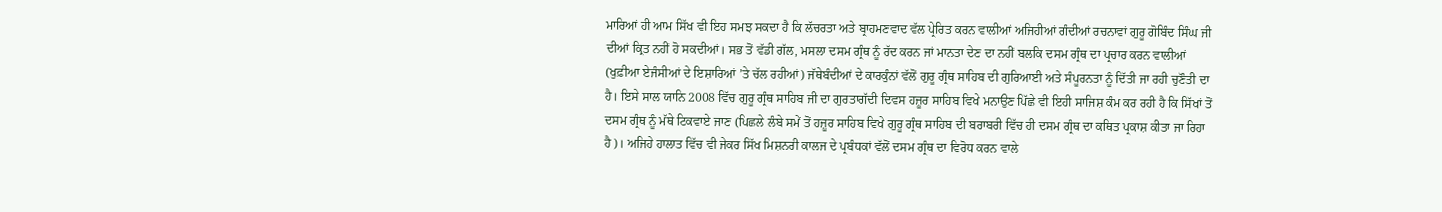ਮਾਰਿਆਂ ਹੀ ਆਮ ਸਿੱਖ ਵੀ ਇਹ ਸਮਝ ਸਕਦਾ ਹੈ ਕਿ ਲੱਚਰਤਾ ਅਤੇ ਬ੍ਰਾਹਮਣਵਾਦ ਵੱਲ ਪ੍ਰੇਰਿਤ ਕਰਨ ਵਾਲੀਆਂ ਅਜਿਹੀਆਂ ਗੰਦੀਆਂ ਰਚਨਾਵਾਂ ਗੁਰੂ ਗੋਬਿੰਦ ਸਿੰਘ ਜੀ ਦੀਆਂ ਕ੍ਰਿਤ ਨਹੀਂ ਹੋ ਸਕਦੀਆਂ। ਸਭ ਤੋਂ ਵੱਡੀ ਗੱਲ, ਮਸਲਾ ਦਸਮ ਗ੍ਰੰਥ ਨੂੰ ਰੱਦ ਕਰਨ ਜਾਂ ਮਾਨਤਾ ਦੇਣ ਦਾ ਨਹੀਂ ਬਲਕਿ ਦਸਮ ਗ੍ਰੰਥ ਦਾ ਪ੍ਰਚਾਰ ਕਰਨ ਵਾਲੀਆਂ (ਖੁਫ਼ੀਆ ਏਜੰਸੀਆਂ ਦੇ ਇਸ਼ਾਰਿਆਂ ’ਤੇ ਚੱਲ ਰਹੀਆਂ) ਜੱਥੇਬੰਦੀਆਂ ਦੇ ਕਾਰਕੁੰਨਾਂ ਵੱਲੋਂ ਗੁਰੂ ਗ੍ਰੰਥ ਸਾਹਿਬ ਦੀ ਗੁਰਿਆਈ ਅਤੇ ਸੰਪੂਰਨਤਾ ਨੂੰ ਦਿੱਤੀ ਜਾ ਰਹੀ ਚੁਣੌਤੀ ਦਾ ਹੈ। ਇਸੇ ਸਾਲ ਯਾਨਿ 2008 ਵਿੱਚ ਗੁਰੂ ਗ੍ਰੰਥ ਸਾਹਿਬ ਜੀ ਦਾ ਗੁਰਤਾਗੱਦੀ ਦਿਵਸ ਹਜ਼ੂਰ ਸਾਹਿਬ ਵਿਖੇ ਮਨਾਉਣ ਪਿੱਛੇ ਵੀ ਇਹੀ ਸਾਜਿਸ਼ ਕੰਮ ਕਰ ਰਹੀ ਹੈ ਕਿ ਸਿੱਖਾਂ ਤੋਂ ਦਸਮ ਗ੍ਰੰਥ ਨੂੰ ਮੱਥੇ ਟਿਕਵਾਏ ਜਾਣ (ਪਿਛਲੇ ਲੰਬੇ ਸਮੇਂ ਤੋਂ ਹਜ਼ੂਰ ਸਾਹਿਬ ਵਿਖੇ ਗੁਰੂ ਗ੍ਰੰਥ ਸਾਹਿਬ ਦੀ ਬਰਾਬਰੀ ਵਿੱਚ ਹੀ ਦਸਮ ਗ੍ਰੰਥ ਦਾ ਕਥਿਤ ਪ੍ਰਕਾਸ਼ ਕੀਤਾ ਜਾ ਰਿਹਾ ਹੈ)। ਅਜਿਹੇ ਹਾਲਾਤ ਵਿੱਚ ਵੀ ਜੇਕਰ ਸਿੱਖ ਮਿਸ਼ਨਰੀ ਕਾਲਜ ਦੇ ਪ੍ਰਬੰਧਕਾਂ ਵੱਲੋਂ ਦਸਮ ਗ੍ਰੰਥ ਦਾ ਵਿਰੋਧ ਕਰਨ ਵਾਲੇ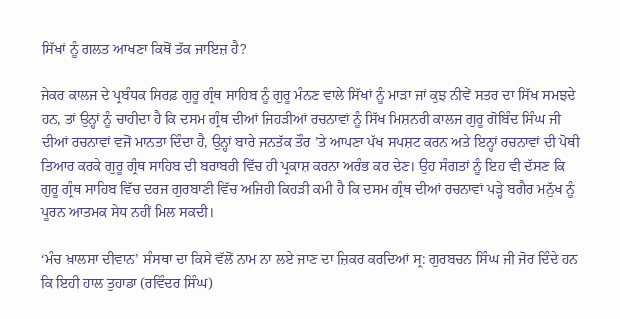ਸਿੱਖਾਂ ਨੂੰ ਗਲਤ ਆਖਣਾ ਕਿਥੋਂ ਤੱਕ ਜਾਇਜ਼ ਹੈ?

ਜੇਕਰ ਕਾਲਜ ਦੇ ਪ੍ਰਬੰਧਕ ਸਿਰਫ਼ ਗੁਰੂ ਗ੍ਰੰਥ ਸਾਹਿਬ ਨੂੰ ਗੁਰੂ ਮੰਨਣ ਵਾਲੇ ਸਿੱਖਾਂ ਨੂੰ ਮਾੜਾ ਜਾਂ ਕੁਝ ਨੀਵੇਂ ਸਤਰ ਦਾ ਸਿੱਖ ਸਮਝਦੇ ਹਨ, ਤਾਂ ਉਨ੍ਹਾਂ ਨੂੰ ਚਾਹੀਦਾ ਹੈ ਕਿ ਦਸਮ ਗ੍ਰੰਥ ਦੀਆਂ ਜਿਹੜੀਆਂ ਰਚਨਾਵਾਂ ਨੂੰ ਸਿੱਖ ਮਿਸ਼ਨਰੀ ਕਾਲਜ ਗੁਰੂ ਗੋਬਿੰਦ ਸਿੰਘ ਜੀ ਦੀਆਂ ਰਚਨਾਵਾਂ ਵਜੋਂ ਮਾਨਤਾ ਦਿੰਦਾ ਹੈ, ਉਨ੍ਹਾਂ ਬਾਰੇ ਜਨਤੱਕ ਤੌਰ ’ਤੇ ਆਪਣਾ ਪੱਖ ਸਪਸ਼ਟ ਕਰਨ ਅਤੇ ਇਨ੍ਹਾਂ ਰਚਨਾਵਾਂ ਦੀ ਪੋਥੀ ਤਿਆਰ ਕਰਕੇ ਗੁਰੂ ਗ੍ਰੰਥ ਸਾਹਿਬ ਦੀ ਬਰਾਬਰੀ ਵਿੱਚ ਹੀ ਪ੍ਰਕਾਸ਼ ਕਰਨਾ ਅਰੰਭ ਕਰ ਦੇਣ। ਉਹ ਸੰਗਤਾਂ ਨੂੰ ਇਹ ਵੀ ਦੱਸਣ ਕਿ ਗੁਰੂ ਗ੍ਰੰਥ ਸਾਹਿਬ ਵਿੱਚ ਦਰਜ ਗੁਰਬਾਣੀ ਵਿੱਚ ਅਜਿਹੀ ਕਿਹੜੀ ਕਮੀ ਹੈ ਕਿ ਦਸਮ ਗ੍ਰੰਥ ਦੀਆਂ ਰਚਨਾਵਾਂ ਪੜ੍ਹੇ ਬਗੈਰ ਮਨੁੱਖ ਨੂੰ ਪੂਰਨ ਆਤਮਕ ਸੇਧ ਨਹੀਂ ਮਿਲ ਸਕਦੀ।

‘ਮੰਚ ਖ਼ਾਲਸਾ ਦੀਵਾਨ’ ਸੰਸਥਾ ਦਾ ਕਿਸੇ ਵੱਲੋਂ ਨਾਮ ਨਾ ਲਏ ਜਾਣ ਦਾ ਜ਼ਿਕਰ ਕਰਦਿਆਂ ਸ੍ਰ: ਗੁਰਬਚਨ ਸਿੰਘ ਜੀ ਜੋਰ ਦਿੰਦੇ ਹਨ ਕਿ ਇਹੀ ਹਾਲ ਤੁਹਾਡਾ (ਰਵਿੰਦਰ ਸਿੰਘ)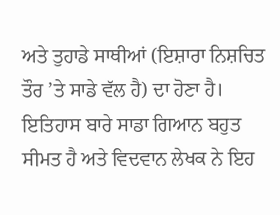ਅਤੇ ਤੁਹਾਡੇ ਸਾਥੀਆਂ (ਇਸ਼ਾਰਾ ਨਿਸ਼ਚਿਤ ਤੌਰ ’ਤੇ ਸਾਡੇ ਵੱਲ ਹੈ) ਦਾ ਹੋਣਾ ਹੈ। ਇਤਿਹਾਸ ਬਾਰੇ ਸਾਡਾ ਗਿਆਨ ਬਹੁਤ ਸੀਮਤ ਹੈ ਅਤੇ ਵਿਦਵਾਨ ਲੇਖਕ ਨੇ ਇਹ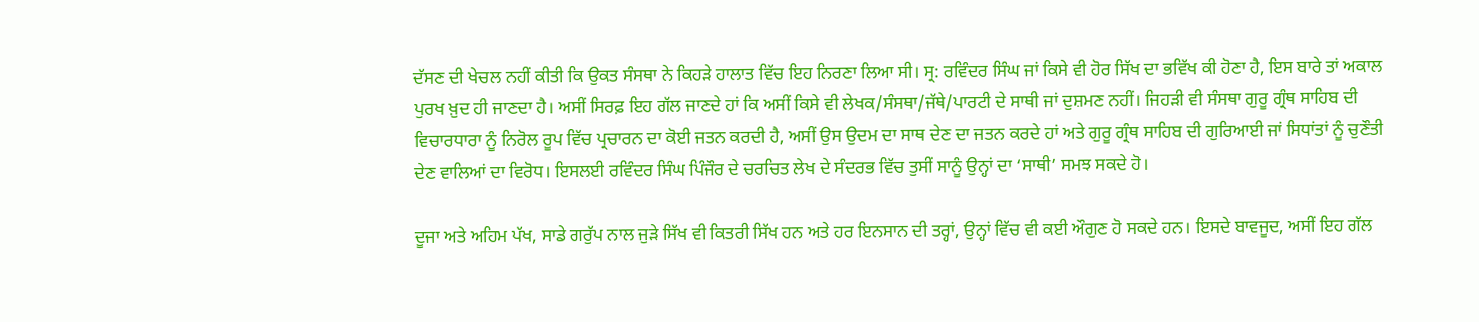ਦੱਸਣ ਦੀ ਖੇਚਲ ਨਹੀਂ ਕੀਤੀ ਕਿ ਉਕਤ ਸੰਸਥਾ ਨੇ ਕਿਹੜੇ ਹਾਲਾਤ ਵਿੱਚ ਇਹ ਨਿਰਣਾ ਲਿਆ ਸੀ। ਸ੍ਰ: ਰਵਿੰਦਰ ਸਿੰਘ ਜਾਂ ਕਿਸੇ ਵੀ ਹੋਰ ਸਿੱਖ ਦਾ ਭਵਿੱਖ ਕੀ ਹੋਣਾ ਹੈ, ਇਸ ਬਾਰੇ ਤਾਂ ਅਕਾਲ ਪੁਰਖ ਖ਼ੁਦ ਹੀ ਜਾਣਦਾ ਹੈ। ਅਸੀਂ ਸਿਰਫ਼ ਇਹ ਗੱਲ ਜਾਣਦੇ ਹਾਂ ਕਿ ਅਸੀਂ ਕਿਸੇ ਵੀ ਲੇਖਕ/ਸੰਸਥਾ/ਜੱਥੇ/ਪਾਰਟੀ ਦੇ ਸਾਥੀ ਜਾਂ ਦੁਸ਼ਮਣ ਨਹੀਂ। ਜਿਹੜੀ ਵੀ ਸੰਸਥਾ ਗੁਰੂ ਗ੍ਰੰਥ ਸਾਹਿਬ ਦੀ ਵਿਚਾਰਧਾਰਾ ਨੂੰ ਨਿਰੋਲ ਰੂਪ ਵਿੱਚ ਪ੍ਰਚਾਰਨ ਦਾ ਕੋਈ ਜਤਨ ਕਰਦੀ ਹੈ, ਅਸੀਂ ਉਸ ਉਦਮ ਦਾ ਸਾਥ ਦੇਣ ਦਾ ਜਤਨ ਕਰਦੇ ਹਾਂ ਅਤੇ ਗੁਰੂ ਗ੍ਰੰਥ ਸਾਹਿਬ ਦੀ ਗੁਰਿਆਈ ਜਾਂ ਸਿਧਾਂਤਾਂ ਨੂੰ ਚੁਣੌਤੀ ਦੇਣ ਵਾਲਿਆਂ ਦਾ ਵਿਰੋਧ। ਇਸਲਈ ਰਵਿੰਦਰ ਸਿੰਘ ਪਿੰਜੌਰ ਦੇ ਚਰਚਿਤ ਲੇਖ ਦੇ ਸੰਦਰਭ ਵਿੱਚ ਤੁਸੀਂ ਸਾਨੂੰ ਉਨ੍ਹਾਂ ਦਾ ‘ਸਾਥੀ’ ਸਮਝ ਸਕਦੇ ਹੋ।

ਦੂਜਾ ਅਤੇ ਅਹਿਮ ਪੱਖ, ਸਾਡੇ ਗਰੁੱਪ ਨਾਲ ਜੁੜੇ ਸਿੱਖ ਵੀ ਕਿਤਰੀ ਸਿੱਖ ਹਨ ਅਤੇ ਹਰ ਇਨਸਾਨ ਦੀ ਤਰ੍ਹਾਂ, ਉਨ੍ਹਾਂ ਵਿੱਚ ਵੀ ਕਈ ਔਗੁਣ ਹੋ ਸਕਦੇ ਹਨ। ਇਸਦੇ ਬਾਵਜੂਦ, ਅਸੀਂ ਇਹ ਗੱਲ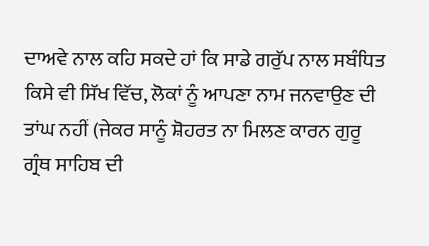ਦਾਅਵੇ ਨਾਲ ਕਹਿ ਸਕਦੇ ਹਾਂ ਕਿ ਸਾਡੇ ਗਰੁੱਪ ਨਾਲ ਸਬੰਧਿਤ ਕਿਸੇ ਵੀ ਸਿੱਖ ਵਿੱਚ, ਲੋਕਾਂ ਨੂੰ ਆਪਣਾ ਨਾਮ ਜਨਵਾਉਣ ਦੀ ਤਾਂਘ ਨਹੀਂ (ਜੇਕਰ ਸਾਨੂੰ ਸ਼ੋਹਰਤ ਨਾ ਮਿਲਣ ਕਾਰਨ ਗੁਰੂ ਗ੍ਰੰਥ ਸਾਹਿਬ ਦੀ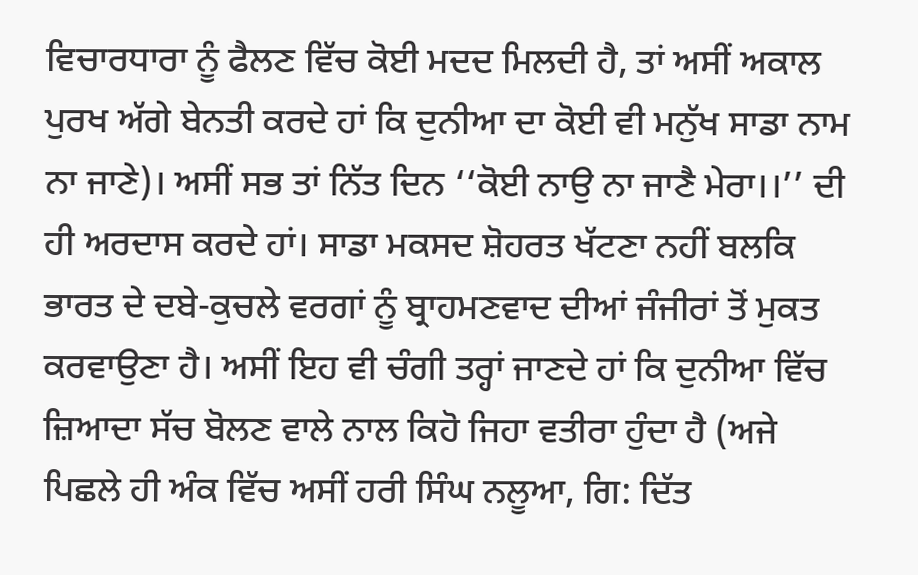ਵਿਚਾਰਧਾਰਾ ਨੂੰ ਫੈਲਣ ਵਿੱਚ ਕੋਈ ਮਦਦ ਮਿਲਦੀ ਹੈ, ਤਾਂ ਅਸੀਂ ਅਕਾਲ ਪੁਰਖ ਅੱਗੇ ਬੇਨਤੀ ਕਰਦੇ ਹਾਂ ਕਿ ਦੁਨੀਆ ਦਾ ਕੋਈ ਵੀ ਮਨੁੱਖ ਸਾਡਾ ਨਾਮ ਨਾ ਜਾਣੇ)। ਅਸੀਂ ਸਭ ਤਾਂ ਨਿੱਤ ਦਿਨ ‘‘ਕੋਈ ਨਾਉ ਨਾ ਜਾਣੈ ਮੇਰਾ।।’’ ਦੀ ਹੀ ਅਰਦਾਸ ਕਰਦੇ ਹਾਂ। ਸਾਡਾ ਮਕਸਦ ਸ਼ੋਹਰਤ ਖੱਟਣਾ ਨਹੀਂ ਬਲਕਿ ਭਾਰਤ ਦੇ ਦਬੇ-ਕੁਚਲੇ ਵਰਗਾਂ ਨੂੰ ਬ੍ਰਾਹਮਣਵਾਦ ਦੀਆਂ ਜੰਜੀਰਾਂ ਤੋਂ ਮੁਕਤ ਕਰਵਾਉਣਾ ਹੈ। ਅਸੀਂ ਇਹ ਵੀ ਚੰਗੀ ਤਰ੍ਹਾਂ ਜਾਣਦੇ ਹਾਂ ਕਿ ਦੁਨੀਆ ਵਿੱਚ ਜ਼ਿਆਦਾ ਸੱਚ ਬੋਲਣ ਵਾਲੇ ਨਾਲ ਕਿਹੋ ਜਿਹਾ ਵਤੀਰਾ ਹੁੰਦਾ ਹੈ (ਅਜੇ ਪਿਛਲੇ ਹੀ ਅੰਕ ਵਿੱਚ ਅਸੀਂ ਹਰੀ ਸਿੰਘ ਨਲੂਆ, ਗਿ: ਦਿੱਤ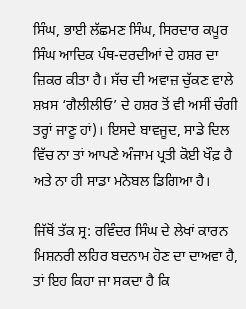ਸਿੰਘ, ਭਾਈ ਲੱਛਮਣ ਸਿੰਘ, ਸਿਰਦਾਰ ਕਪੂਰ ਸਿੰਘ ਆਦਿਕ ਪੰਥ-ਦਰਦੀਆਂ ਦੇ ਹਸ਼ਰ ਦਾ ਜ਼ਿਕਰ ਕੀਤਾ ਹੈ। ਸੱਚ ਦੀ ਅਵਾਜ਼ ਚੁੱਕਣ ਵਾਲੇ ਸ਼ਖ਼ਸ ‘ਗੈਲੀਲੀਓ’ ਦੇ ਹਸ਼ਰ ਤੋਂ ਵੀ ਅਸੀਂ ਚੰਗੀ ਤਰ੍ਹਾਂ ਜਾਣੂ ਹਾਂ)। ਇਸਦੇ ਬਾਵਜੂਦ, ਸਾਡੇ ਦਿਲ ਵਿੱਚ ਨਾ ਤਾਂ ਆਪਣੇ ਅੰਜਾਮ ਪ੍ਰਤੀ ਕੋਈ ਖੌਫ਼ ਹੈ ਅਤੇ ਨਾ ਹੀ ਸਾਡਾ ਮਨੋਬਲ ਡਿਗਿਆ ਹੈ।

ਜਿੱਥੋਂ ਤੱਕ ਸ੍ਰ: ਰਵਿੰਦਰ ਸਿੰਘ ਦੇ ਲੇਖਾਂ ਕਾਰਨ ਮਿਸ਼ਨਰੀ ਲਹਿਰ ਬਦਨਾਮ ਹੋਣ ਦਾ ਦਾਅਵਾ ਹੈ, ਤਾਂ ਇਹ ਕਿਹਾ ਜਾ ਸਕਦਾ ਹੈ ਕਿ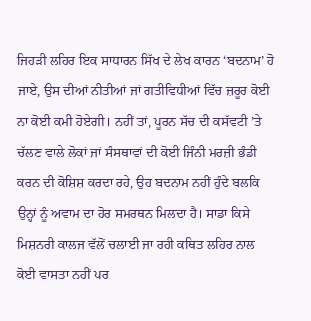ਜਿਹੜੀ ਲਹਿਰ ਇਕ ਸਾਧਾਰਨ ਸਿੱਖ ਦੇ ਲੇਖ ਕਾਰਨ ‘ਬਦਨਾਮ’ ਹੋ ਜਾਏ, ਉਸ ਦੀਆਂ ਨੀਤੀਆਂ ਜਾਂ ਗਤੀਵਿਧੀਆਂ ਵਿੱਚ ਜ਼ਰੂਰ ਕੋਈ ਨਾ ਕੋਈ ਕਮੀ ਹੋਏਗੀ। ਨਹੀਂ ਤਾਂ, ਪੂਰਨ ਸੱਚ ਦੀ ਕਸੱਵਟੀ ’ਤੇ ਚੱਲਣ ਵਾਲੇ ਲੋਕਾਂ ਜਾਂ ਸੰਸਥਾਵਾਂ ਦੀ ਕੋਈ ਜਿੰਨੀ ਮਰਜ਼ੀ ਭੰਡੀ ਕਰਨ ਦੀ ਕੋਸ਼ਿਸ਼ ਕਰਦਾ ਰਹੇ, ਉਹ ਬਦਨਾਮ ਨਹੀਂ ਹੁੰਦੇ ਬਲਕਿ ਉਨ੍ਹਾਂ ਨੂੰ ਅਵਾਮ ਦਾ ਹੋਰ ਸਮਰਥਨ ਮਿਲਦਾ ਹੈ। ਸਾਡਾ ਕਿਸੇ ਮਿਸ਼ਨਰੀ ਕਾਲਜ ਵੱਲੋਂ ਚਲਾਈ ਜਾ ਰਹੀ ਕਥਿਤ ਲਹਿਰ ਨਾਲ ਕੋਈ ਵਾਸਤਾ ਨਹੀਂ ਪਰ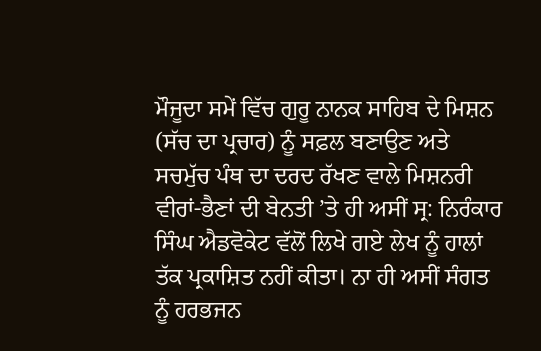ਮੌਜੂਦਾ ਸਮੇਂ ਵਿੱਚ ਗੁਰੂ ਨਾਨਕ ਸਾਹਿਬ ਦੇ ਮਿਸ਼ਨ (ਸੱਚ ਦਾ ਪ੍ਰਚਾਰ) ਨੂੰ ਸਫ਼ਲ ਬਣਾਉਣ ਅਤੇ ਸਚਮੁੱਚ ਪੰਥ ਦਾ ਦਰਦ ਰੱਖਣ ਵਾਲੇ ਮਿਸ਼ਨਰੀ ਵੀਰਾਂ-ਭੈਣਾਂ ਦੀ ਬੇਨਤੀ ’ਤੇ ਹੀ ਅਸੀਂ ਸ੍ਰ: ਨਿਰੰਕਾਰ ਸਿੰਘ ਐਡਵੋਕੇਟ ਵੱਲੋਂ ਲਿਖੇ ਗਏ ਲੇਖ ਨੂੰ ਹਾਲਾਂ ਤੱਕ ਪ੍ਰਕਾਸ਼ਿਤ ਨਹੀਂ ਕੀਤਾ। ਨਾ ਹੀ ਅਸੀਂ ਸੰਗਤ ਨੂੰ ਹਰਭਜਨ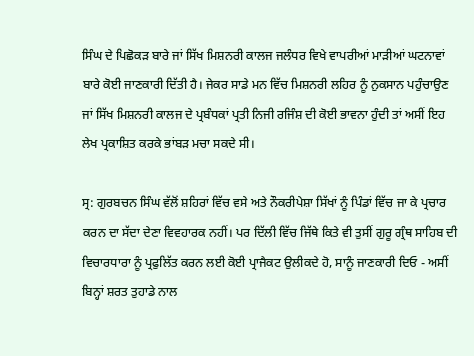ਸਿੰਘ ਦੇ ਪਿਛੋਕੜ ਬਾਰੇ ਜਾਂ ਸਿੱਖ ਮਿਸ਼ਨਰੀ ਕਾਲਜ ਜਲੰਧਰ ਵਿਖੇ ਵਾਪਰੀਆਂ ਮਾੜੀਆਂ ਘਟਨਾਵਾਂ ਬਾਰੇ ਕੋਈ ਜਾਣਕਾਰੀ ਦਿੱਤੀ ਹੈ। ਜੇਕਰ ਸਾਡੇ ਮਨ ਵਿੱਚ ਮਿਸ਼ਨਰੀ ਲਹਿਰ ਨੂੰ ਨੁਕਸਾਨ ਪਹੁੰਚਾਉਣ ਜਾਂ ਸਿੱਖ ਮਿਸ਼ਨਰੀ ਕਾਲਜ ਦੇ ਪ੍ਰਬੰਧਕਾਂ ਪ੍ਰਤੀ ਨਿਜੀ ਰਜਿੰਸ਼ ਦੀ ਕੋਈ ਭਾਵਨਾ ਹੁੰਦੀ ਤਾਂ ਅਸੀਂ ਇਹ ਲੇਖ ਪ੍ਰਕਾਸ਼ਿਤ ਕਰਕੇ ਭਾਂਬੜ ਮਚਾ ਸਕਦੇ ਸੀ।

ਸ੍ਰ: ਗੁਰਬਚਨ ਸਿੰਘ ਵੱਲੋਂ ਸ਼ਹਿਰਾਂ ਵਿੱਚ ਵਸੇ ਅਤੇ ਨੌਕਰੀਪੇਸ਼ਾ ਸਿੱਖਾਂ ਨੂੰ ਪਿੰਡਾਂ ਵਿੱਚ ਜਾ ਕੇ ਪ੍ਰਚਾਰ ਕਰਨ ਦਾ ਸੱਦਾ ਦੇਣਾ ਵਿਵਹਾਰਕ ਨਹੀਂ। ਪਰ ਦਿੱਲੀ ਵਿੱਚ ਜਿੱਥੇ ਕਿਤੇ ਵੀ ਤੁਸੀਂ ਗੁਰੂ ਗ੍ਰੰਥ ਸਾਹਿਬ ਦੀ ਵਿਚਾਰਧਾਰਾ ਨੂੰ ਪ੍ਰਫੁਲਿੱਤ ਕਰਨ ਲਈ ਕੋਈ ਪ੍ਰਾਜੈਕਟ ਉਲੀਕਦੇ ਹੋ, ਸਾਨੂੰ ਜਾਣਕਾਰੀ ਦਿਓ - ਅਸੀਂ ਬਿਨ੍ਹਾਂ ਸ਼ਰਤ ਤੁਹਾਡੇ ਨਾਲ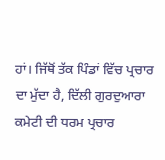ਹਾਂ। ਜਿੱਥੋਂ ਤੱਕ ਪਿੰਡਾਂ ਵਿੱਚ ਪ੍ਰਚਾਰ ਦਾ ਮੁੱਦਾ ਹੈ, ਦਿੱਲੀ ਗੁਰਦੁਆਰਾ ਕਮੇਟੀ ਦੀ ਧਰਮ ਪ੍ਰਚਾਰ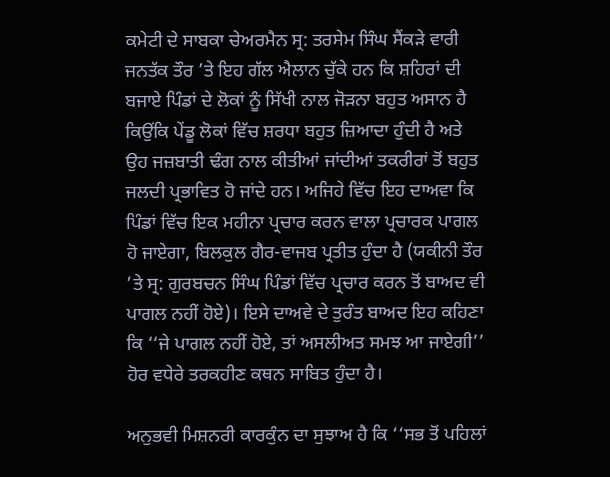ਕਮੇਟੀ ਦੇ ਸਾਬਕਾ ਚੇਅਰਮੈਨ ਸ੍ਰ: ਤਰਸੇਮ ਸਿੰਘ ਸੈਂਕੜੇ ਵਾਰੀ ਜਨਤੱਕ ਤੌਰ ’ਤੇ ਇਹ ਗੱਲ ਐਲਾਨ ਚੁੱਕੇ ਹਨ ਕਿ ਸ਼ਹਿਰਾਂ ਦੀ ਬਜਾਏ ਪਿੰਡਾਂ ਦੇ ਲੋਕਾਂ ਨੂੰ ਸਿੱਖੀ ਨਾਲ ਜੋੜਨਾ ਬਹੁਤ ਅਸਾਨ ਹੈ ਕਿਉਂਕਿ ਪੇਂਡੂ ਲੋਕਾਂ ਵਿੱਚ ਸ਼ਰਧਾ ਬਹੁਤ ਜ਼ਿਆਦਾ ਹੁੰਦੀ ਹੈ ਅਤੇ ਉਹ ਜਜ਼ਬਾਤੀ ਢੰਗ ਨਾਲ ਕੀਤੀਆਂ ਜਾਂਦੀਆਂ ਤਕਰੀਰਾਂ ਤੋਂ ਬਹੁਤ ਜਲਦੀ ਪ੍ਰਭਾਵਿਤ ਹੋ ਜਾਂਦੇ ਹਨ। ਅਜਿਹੇ ਵਿੱਚ ਇਹ ਦਾਅਵਾ ਕਿ ਪਿੰਡਾਂ ਵਿੱਚ ਇਕ ਮਹੀਨਾ ਪ੍ਰਚਾਰ ਕਰਨ ਵਾਲਾ ਪ੍ਰਚਾਰਕ ਪਾਗਲ ਹੋ ਜਾਏਗਾ, ਬਿਲਕੁਲ ਗੈਰ-ਵਾਜਬ ਪ੍ਰਤੀਤ ਹੁੰਦਾ ਹੈ (ਯਕੀਨੀ ਤੌਰ ’ਤੇ ਸ੍ਰ: ਗੁਰਬਚਨ ਸਿੰਘ ਪਿੰਡਾਂ ਵਿੱਚ ਪ੍ਰਚਾਰ ਕਰਨ ਤੋਂ ਬਾਅਦ ਵੀ ਪਾਗਲ ਨਹੀਂ ਹੋਏ)। ਇਸੇ ਦਾਅਵੇ ਦੇ ਤੁਰੰਤ ਬਾਅਦ ਇਹ ਕਹਿਣਾ ਕਿ ‘‘ਜੇ ਪਾਗਲ ਨਹੀਂ ਹੋਏ, ਤਾਂ ਅਸਲੀਅਤ ਸਮਝ ਆ ਜਾਏਗੀ’’ ਹੋਰ ਵਧੇਰੇ ਤਰਕਹੀਣ ਕਥਨ ਸਾਬਿਤ ਹੁੰਦਾ ਹੈ।

ਅਨੁਭਵੀ ਮਿਸ਼ਨਰੀ ਕਾਰਕੁੰਨ ਦਾ ਸੁਝਾਅ ਹੈ ਕਿ ‘‘ਸਭ ਤੋਂ ਪਹਿਲਾਂ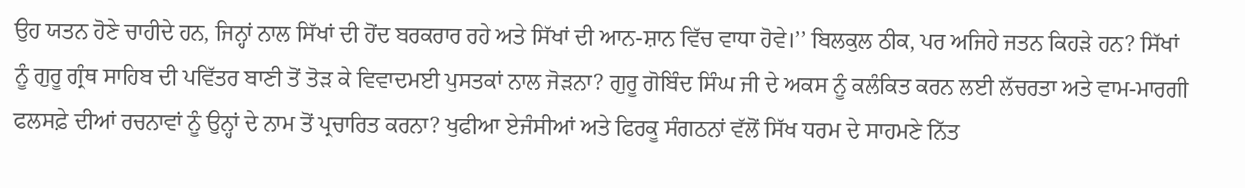ਉਹ ਯਤਨ ਹੋਣੇ ਚਾਹੀਦੇ ਹਨ, ਜਿਨ੍ਹਾਂ ਨਾਲ ਸਿੱਖਾਂ ਦੀ ਹੋਂਦ ਬਰਕਰਾਰ ਰਹੇ ਅਤੇ ਸਿੱਖਾਂ ਦੀ ਆਨ-ਸ਼ਾਨ ਵਿੱਚ ਵਾਧਾ ਹੋਵੇ।’’ ਬਿਲਕੁਲ ਠੀਕ, ਪਰ ਅਜਿਹੇ ਜਤਨ ਕਿਹੜੇ ਹਨ? ਸਿੱਖਾਂ ਨੂੰ ਗੁਰੂ ਗ੍ਰੰਥ ਸਾਹਿਬ ਦੀ ਪਵਿੱਤਰ ਬਾਣੀ ਤੋਂ ਤੋੜ ਕੇ ਵਿਵਾਦਮਈ ਪੁਸਤਕਾਂ ਨਾਲ ਜੋੜਨਾ? ਗੁਰੂ ਗੋਬਿੰਦ ਸਿੰਘ ਜੀ ਦੇ ਅਕਸ ਨੂੰ ਕਲੰਕਿਤ ਕਰਨ ਲਈ ਲੱਚਰਤਾ ਅਤੇ ਵਾਮ-ਮਾਰਗੀ ਫਲਸਫ਼ੇ ਦੀਆਂ ਰਚਨਾਵਾਂ ਨੂੰ ਉਨ੍ਹਾਂ ਦੇ ਨਾਮ ਤੋਂ ਪ੍ਰਚਾਰਿਤ ਕਰਨਾ? ਖੁਫੀਆ ਏਜੰਸੀਆਂ ਅਤੇ ਫਿਰਕੂ ਸੰਗਠਨਾਂ ਵੱਲੋਂ ਸਿੱਖ ਧਰਮ ਦੇ ਸਾਹਮਣੇ ਨਿੱਤ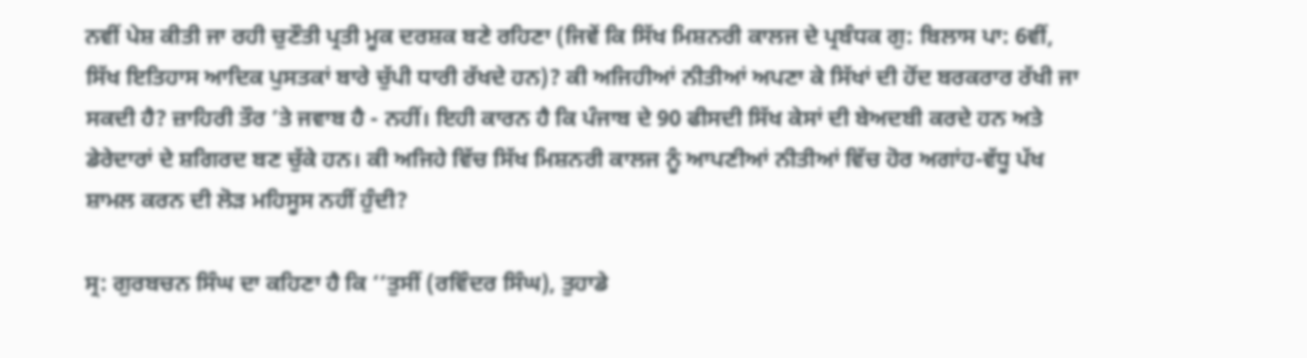ਨਵੀਂ ਪੇਸ਼ ਕੀਤੀ ਜਾ ਰਹੀ ਚੁਣੌਤੀ ਪ੍ਰਤੀ ਮੂਕ ਦਰਸ਼ਕ ਬਣੇ ਰਹਿਣਾ (ਜਿਵੇਂ ਕਿ ਸਿੱਖ ਮਿਸ਼ਨਰੀ ਕਾਲਜ ਦੇ ਪ੍ਰਬੰਧਕ ਗੁ: ਬਿਲਾਸ ਪਾ: 6ਵੀਂ, ਸਿੱਖ ਇਤਿਹਾਸ ਆਦਿਕ ਪੁਸਤਕਾਂ ਬਾਰੇ ਚੁੱਪੀ ਧਾਰੀ ਰੱਖਦੇ ਹਨ)? ਕੀ ਅਜਿਹੀਆਂ ਨੀਤੀਆਂ ਅਪਣਾ ਕੇ ਸਿੱਖਾਂ ਦੀ ਹੋਂਦ ਬਰਕਰਾਰ ਰੱਖੀ ਜਾ ਸਕਦੀ ਹੈ? ਜ਼ਾਹਿਰੀ ਤੌਰ ’ਤੇ ਜਵਾਬ ਹੈ - ਨਹੀਂ। ਇਹੀ ਕਾਰਨ ਹੈ ਕਿ ਪੰਜਾਬ ਦੇ 90 ਫੀਸਦੀ ਸਿੱਖ ਕੇਸਾਂ ਦੀ ਬੇਅਦਬੀ ਕਰਦੇ ਹਨ ਅਤੇ ਡੇਰੇਦਾਰਾਂ ਦੇ ਸ਼ਗਿਰਦ ਬਣ ਚੁੱਕੇ ਹਨ। ਕੀ ਅਜਿਹੇ ਵਿੱਚ ਸਿੱਖ ਮਿਸ਼ਨਰੀ ਕਾਲਜ ਨੂੰ ਆਪਣੀਆਂ ਨੀਤੀਆਂ ਵਿੱਚ ਹੋਰ ਅਗਾਂਹ-ਵੱਧੂ ਪੱਖ ਸ਼ਾਮਲ ਕਰਨ ਦੀ ਲੋੜ ਮਹਿਸੂਸ ਨਹੀਂ ਹੁੰਦੀ?

ਸ੍ਰ: ਗੁਰਬਚਨ ਸਿੰਘ ਦਾ ਕਹਿਣਾ ਹੈ ਕਿ ‘‘ਤੁਸੀਂ (ਰਵਿੰਦਰ ਸਿੰਘ), ਤੁਹਾਡੇ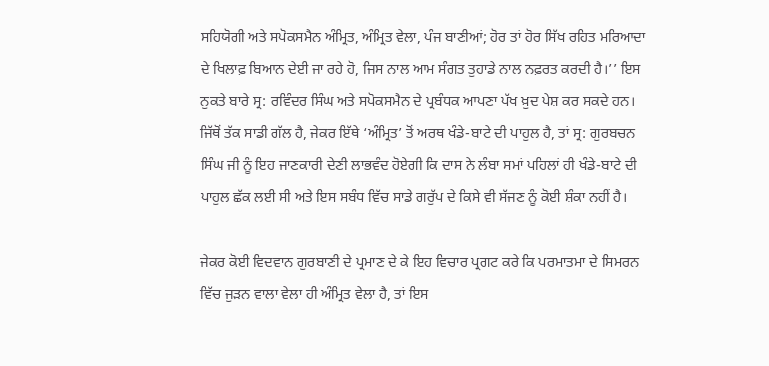ਸਹਿਯੋਗੀ ਅਤੇ ਸਪੋਕਸਮੈਨ ਅੰਮ੍ਰਿਤ, ਅੰਮ੍ਰਿਤ ਵੇਲਾ, ਪੰਜ ਬਾਣੀਆਂ; ਹੋਰ ਤਾਂ ਹੋਰ ਸਿੱਖ ਰਹਿਤ ਮਰਿਆਦਾ ਦੇ ਖਿਲਾਫ਼ ਬਿਆਨ ਦੇਈ ਜਾ ਰਹੇ ਹੋ, ਜਿਸ ਨਾਲ ਆਮ ਸੰਗਤ ਤੁਹਾਡੇ ਨਾਲ ਨਫ਼ਰਤ ਕਰਦੀ ਹੈ।’’ ਇਸ ਨੁਕਤੇ ਬਾਰੇ ਸ੍ਰ: ਰਵਿੰਦਰ ਸਿੰਘ ਅਤੇ ਸਪੋਕਸਮੈਨ ਦੇ ਪ੍ਰਬੰਧਕ ਆਪਣਾ ਪੱਖ ਖ਼ੁਦ ਪੇਸ਼ ਕਰ ਸਕਦੇ ਹਨ। ਜਿੱਥੋਂ ਤੱਕ ਸਾਡੀ ਗੱਲ ਹੈ, ਜੇਕਰ ਇੱਥੇ ‘ਅੰਮ੍ਰਿਤ’ ਤੋਂ ਅਰਥ ਖੰਡੇ-ਬਾਟੇ ਦੀ ਪਾਹੁਲ ਹੈ, ਤਾਂ ਸ੍ਰ: ਗੁਰਬਚਨ ਸਿੰਘ ਜੀ ਨੂੰ ਇਹ ਜਾਣਕਾਰੀ ਦੇਣੀ ਲਾਭਵੰਦ ਹੋਏਗੀ ਕਿ ਦਾਸ ਨੇ ਲੰਬਾ ਸਮਾਂ ਪਹਿਲਾਂ ਹੀ ਖੰਡੇ-ਬਾਟੇ ਦੀ ਪਾਹੁਲ ਛੱਕ ਲਈ ਸੀ ਅਤੇ ਇਸ ਸਬੰਧ ਵਿੱਚ ਸਾਡੇ ਗਰੁੱਪ ਦੇ ਕਿਸੇ ਵੀ ਸੱਜਣ ਨੂੰ ਕੋਈ ਸ਼ੰਕਾ ਨਹੀਂ ਹੈ।

ਜੇਕਰ ਕੋਈ ਵਿਦਵਾਨ ਗੁਰਬਾਣੀ ਦੇ ਪ੍ਰਮਾਣ ਦੇ ਕੇ ਇਹ ਵਿਚਾਰ ਪ੍ਰਗਟ ਕਰੇ ਕਿ ਪਰਮਾਤਮਾ ਦੇ ਸਿਮਰਨ ਵਿੱਚ ਜੁੜਨ ਵਾਲਾ ਵੇਲਾ ਹੀ ਅੰਮ੍ਰਿਤ ਵੇਲਾ ਹੈ, ਤਾਂ ਇਸ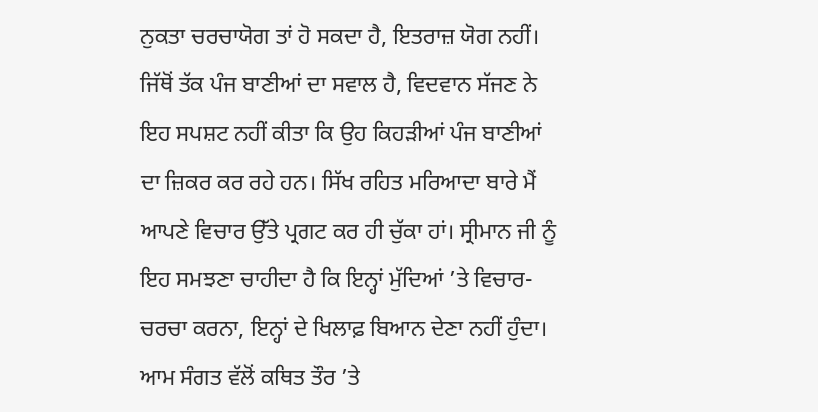ਨੁਕਤਾ ਚਰਚਾਯੋਗ ਤਾਂ ਹੋ ਸਕਦਾ ਹੈ, ਇਤਰਾਜ਼ ਯੋਗ ਨਹੀਂ। ਜਿੱਥੋਂ ਤੱਕ ਪੰਜ ਬਾਣੀਆਂ ਦਾ ਸਵਾਲ ਹੈ, ਵਿਦਵਾਨ ਸੱਜਣ ਨੇ ਇਹ ਸਪਸ਼ਟ ਨਹੀਂ ਕੀਤਾ ਕਿ ਉਹ ਕਿਹੜੀਆਂ ਪੰਜ ਬਾਣੀਆਂ ਦਾ ਜ਼ਿਕਰ ਕਰ ਰਹੇ ਹਨ। ਸਿੱਖ ਰਹਿਤ ਮਰਿਆਦਾ ਬਾਰੇ ਮੈਂ ਆਪਣੇ ਵਿਚਾਰ ਉੱਤੇ ਪ੍ਰਗਟ ਕਰ ਹੀ ਚੁੱਕਾ ਹਾਂ। ਸ੍ਰੀਮਾਨ ਜੀ ਨੂੰ ਇਹ ਸਮਝਣਾ ਚਾਹੀਦਾ ਹੈ ਕਿ ਇਨ੍ਹਾਂ ਮੁੱਦਿਆਂ ’ਤੇ ਵਿਚਾਰ-ਚਰਚਾ ਕਰਨਾ, ਇਨ੍ਹਾਂ ਦੇ ਖਿਲਾਫ਼ ਬਿਆਨ ਦੇਣਾ ਨਹੀਂ ਹੁੰਦਾ। ਆਮ ਸੰਗਤ ਵੱਲੋਂ ਕਥਿਤ ਤੌਰ ’ਤੇ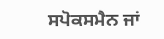ਸਪੋਕਸਮੈਨ ਜਾਂ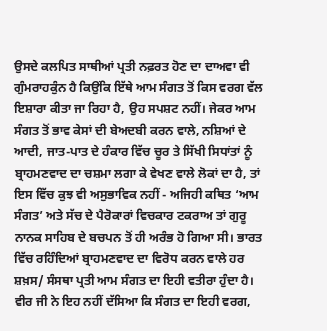ਉਸਦੇ ਕਲਪਿਤ ਸਾਥੀਆਂ ਪ੍ਰਤੀ ਨਫ਼ਰਤ ਹੋਣ ਦਾ ਦਾਅਵਾ ਵੀ ਗੁੰਮਰਾਹਕੁੰਨ ਹੈ ਕਿਉਂਕਿ ਇੱਥੇ ਆਮ ਸੰਗਤ ਤੋਂ ਕਿਸ ਵਰਗ ਵੱਲ ਇਸ਼ਾਰਾ ਕੀਤਾ ਜਾ ਰਿਹਾ ਹੈ, ਉਹ ਸਪਸ਼ਟ ਨਹੀਂ। ਜੇਕਰ ਆਮ ਸੰਗਤ ਤੋਂ ਭਾਵ ਕੇਸਾਂ ਦੀ ਬੇਅਦਬੀ ਕਰਨ ਵਾਲੇ, ਨਸ਼ਿਆਂ ਦੇ ਆਦੀ, ਜਾਤ-ਪਾਤ ਦੇ ਹੰਕਾਰ ਵਿੱਚ ਚੂਰ ਤੇ ਸਿੱਖੀ ਸਿਧਾਂਤਾਂ ਨੂੰ ਬ੍ਰਾਹਮਣਵਾਦ ਦਾ ਚਸ਼ਮਾ ਲਗਾ ਕੇ ਵੇਖਣ ਵਾਲੇ ਲੋਕਾਂ ਦਾ ਹੈ, ਤਾਂ ਇਸ ਵਿੱਚ ਕੁਝ ਵੀ ਅਸੁਭਾਵਿਕ ਨਹੀਂ - ਅਜਿਹੀ ਕਥਿਤ ‘ਆਮ ਸੰਗਤ’ ਅਤੇ ਸੱਚ ਦੇ ਪੈਰੋਕਾਰਾਂ ਵਿਚਕਾਰ ਟਕਰਾਅ ਤਾਂ ਗੁਰੂ ਨਾਨਕ ਸਾਹਿਬ ਦੇ ਬਚਪਨ ਤੋਂ ਹੀ ਅਰੰਭ ਹੋ ਗਿਆ ਸੀ। ਭਾਰਤ ਵਿੱਚ ਰਹਿੰਦਿਆਂ ਬ੍ਰਾਹਮਣਵਾਦ ਦਾ ਵਿਰੋਧ ਕਰਨ ਵਾਲੇ ਹਰ ਸ਼ਖ਼ਸ/ ਸੰਸਥਾ ਪ੍ਰਤੀ ਆਮ ਸੰਗਤ ਦਾ ਇਹੀ ਵਤੀਰਾ ਹੁੰਦਾ ਹੈ। ਵੀਰ ਜੀ ਨੇ ਇਹ ਨਹੀਂ ਦੱਸਿਆ ਕਿ ਸੰਗਤ ਦਾ ਇਹੀ ਵਰਗ,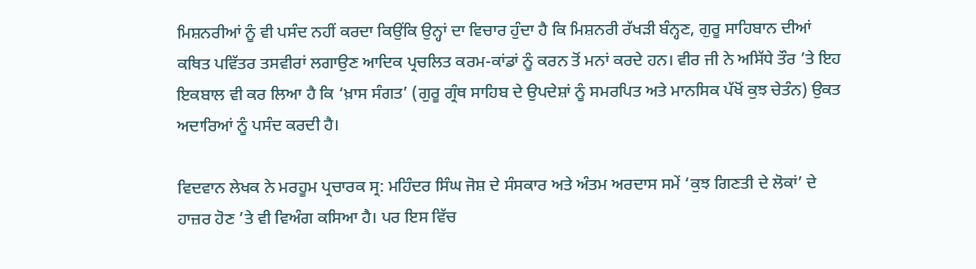ਮਿਸ਼ਨਰੀਆਂ ਨੂੰ ਵੀ ਪਸੰਦ ਨਹੀਂ ਕਰਦਾ ਕਿਉਂਕਿ ਉਨ੍ਹਾਂ ਦਾ ਵਿਚਾਰ ਹੁੰਦਾ ਹੈ ਕਿ ਮਿਸ਼ਨਰੀ ਰੱਖੜੀ ਬੰਨ੍ਹਣ, ਗੁਰੂ ਸਾਹਿਬਾਨ ਦੀਆਂ ਕਥਿਤ ਪਵਿੱਤਰ ਤਸਵੀਰਾਂ ਲਗਾਉਣ ਆਦਿਕ ਪ੍ਰਚਲਿਤ ਕਰਮ-ਕਾਂਡਾਂ ਨੂੰ ਕਰਨ ਤੋਂ ਮਨਾਂ ਕਰਦੇ ਹਨ। ਵੀਰ ਜੀ ਨੇ ਅਸਿੱਧੇ ਤੌਰ ’ਤੇ ਇਹ ਇਕਬਾਲ ਵੀ ਕਰ ਲਿਆ ਹੈ ਕਿ ‘ਖ਼ਾਸ ਸੰਗਤ’ (ਗੁਰੂ ਗ੍ਰੰਥ ਸਾਹਿਬ ਦੇ ਉਪਦੇਸ਼ਾਂ ਨੂੰ ਸਮਰਪਿਤ ਅਤੇ ਮਾਨਸਿਕ ਪੱਖੋਂ ਕੁਝ ਚੇਤੰਨ) ਉਕਤ ਅਦਾਰਿਆਂ ਨੂੰ ਪਸੰਦ ਕਰਦੀ ਹੈ।

ਵਿਦਵਾਨ ਲੇਖਕ ਨੇ ਮਰਹੂਮ ਪ੍ਰਚਾਰਕ ਸ੍ਰ: ਮਹਿੰਦਰ ਸਿੰਘ ਜੋਸ਼ ਦੇ ਸੰਸਕਾਰ ਅਤੇ ਅੰਤਮ ਅਰਦਾਸ ਸਮੇਂ ‘ਕੁਝ ਗਿਣਤੀ ਦੇ ਲੋਕਾਂ’ ਦੇ ਹਾਜ਼ਰ ਹੋਣ ’ਤੇ ਵੀ ਵਿਅੰਗ ਕਸਿਆ ਹੈ। ਪਰ ਇਸ ਵਿੱਚ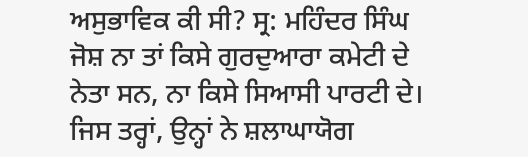ਅਸੁਭਾਵਿਕ ਕੀ ਸੀ? ਸ੍ਰ: ਮਹਿੰਦਰ ਸਿੰਘ ਜੋਸ਼ ਨਾ ਤਾਂ ਕਿਸੇ ਗੁਰਦੁਆਰਾ ਕਮੇਟੀ ਦੇ ਨੇਤਾ ਸਨ, ਨਾ ਕਿਸੇ ਸਿਆਸੀ ਪਾਰਟੀ ਦੇ। ਜਿਸ ਤਰ੍ਹਾਂ, ਉਨ੍ਹਾਂ ਨੇ ਸ਼ਲਾਘਾਯੋਗ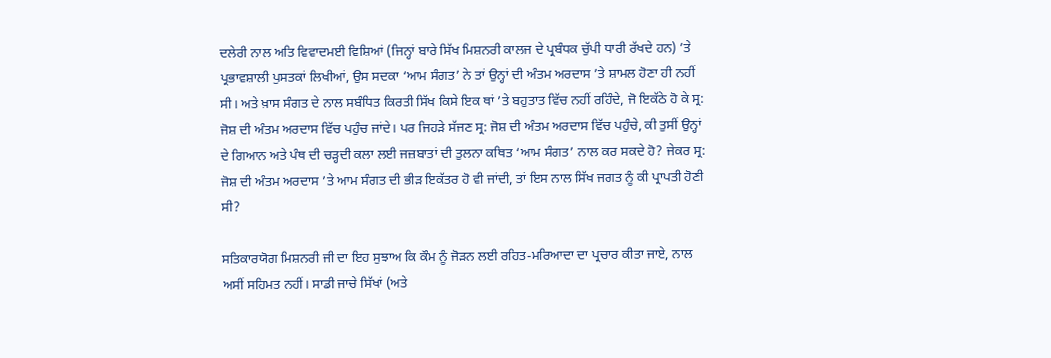ਦਲੇਰੀ ਨਾਲ ਅਤਿ ਵਿਵਾਦਮਈ ਵਿਸ਼ਿਆਂ (ਜਿਨ੍ਹਾਂ ਬਾਰੇ ਸਿੱਖ ਮਿਸ਼ਨਰੀ ਕਾਲਜ ਦੇ ਪ੍ਰਬੰਧਕ ਚੁੱਪੀ ਧਾਰੀ ਰੱਖਦੇ ਹਨ) ’ਤੇ ਪ੍ਰਭਾਵਸ਼ਾਲੀ ਪੁਸਤਕਾਂ ਲਿਖੀਆਂ, ਉਸ ਸਦਕਾ ‘ਆਮ ਸੰਗਤ’ ਨੇ ਤਾਂ ਉਨ੍ਹਾਂ ਦੀ ਅੰਤਮ ਅਰਦਾਸ ’ਤੇ ਸ਼ਾਮਲ ਹੋਣਾ ਹੀ ਨਹੀਂ ਸੀ। ਅਤੇ ਖ਼ਾਸ ਸੰਗਤ ਦੇ ਨਾਲ ਸਬੰਧਿਤ ਕਿਰਤੀ ਸਿੱਖ ਕਿਸੇ ਇਕ ਥਾਂ ’ਤੇ ਬਹੁਤਾਤ ਵਿੱਚ ਨਹੀਂ ਰਹਿੰਦੇ, ਜੋ ਇਕੱਠੇ ਹੋ ਕੇ ਸ੍ਰ: ਜੋਸ਼ ਦੀ ਅੰਤਮ ਅਰਦਾਸ ਵਿੱਚ ਪਹੁੰਚ ਜਾਂਦੇ। ਪਰ ਜਿਹੜੇ ਸੱਜਣ ਸ੍ਰ: ਜੋਸ਼ ਦੀ ਅੰਤਮ ਅਰਦਾਸ ਵਿੱਚ ਪਹੁੰਚੇ, ਕੀ ਤੁਸੀਂ ਉਨ੍ਹਾਂ ਦੇ ਗਿਆਨ ਅਤੇ ਪੰਥ ਦੀ ਚੜ੍ਹਦੀ ਕਲਾ ਲਈ ਜਜ਼ਬਾਤਾਂ ਦੀ ਤੁਲਨਾ ਕਥਿਤ ‘ਆਮ ਸੰਗਤ’ ਨਾਲ ਕਰ ਸਕਦੇ ਹੋ? ਜੇਕਰ ਸ੍ਰ: ਜੋਸ਼ ਦੀ ਅੰਤਮ ਅਰਦਾਸ ’ਤੇ ਆਮ ਸੰਗਤ ਦੀ ਭੀੜ ਇਕੱਤਰ ਹੋ ਵੀ ਜਾਂਦੀ, ਤਾਂ ਇਸ ਨਾਲ ਸਿੱਖ ਜਗਤ ਨੂੰ ਕੀ ਪ੍ਰਾਪਤੀ ਹੋਣੀ ਸੀ?

ਸਤਿਕਾਰਯੋਗ ਮਿਸ਼ਨਰੀ ਜੀ ਦਾ ਇਹ ਸੁਝਾਅ ਕਿ ਕੌਮ ਨੂੰ ਜੋੜਨ ਲਈ ਰਹਿਤ-ਮਰਿਆਦਾ ਦਾ ਪ੍ਰਚਾਰ ਕੀਤਾ ਜਾਏ, ਨਾਲ ਅਸੀਂ ਸਹਿਮਤ ਨਹੀਂ। ਸਾਡੀ ਜਾਚੇ ਸਿੱਖਾਂ (ਅਤੇ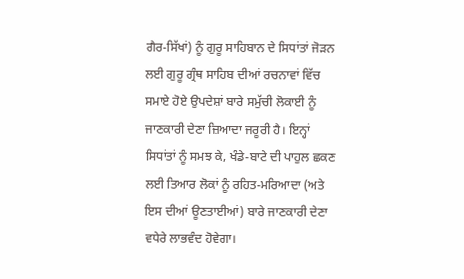ਗੈਰ-ਸਿੱਖਾਂ) ਨੂੰ ਗੁਰੂ ਸਾਹਿਬਾਨ ਦੇ ਸਿਧਾਂਤਾਂ ਜੋੜਨ ਲਈ ਗੁਰੂ ਗ੍ਰੰਥ ਸਾਹਿਬ ਦੀਆਂ ਰਚਨਾਵਾਂ ਵਿੱਚ ਸਮਾਏ ਹੋਏ ਉਪਦੇਸ਼ਾਂ ਬਾਰੇ ਸਮੁੱਚੀ ਲੋਕਾਈ ਨੂੰ ਜਾਣਕਾਰੀ ਦੇਣਾ ਜ਼ਿਆਦਾ ਜਰੂਰੀ ਹੈ। ਇਨ੍ਹਾਂ ਸਿਧਾਂਤਾਂ ਨੂੰ ਸਮਝ ਕੇ, ਖੰਡੇ-ਬਾਟੇ ਦੀ ਪਾਹੁਲ ਛਕਣ ਲਈ ਤਿਆਰ ਲੋਕਾਂ ਨੂੰ ਰਹਿਤ-ਮਰਿਆਦਾ (ਅਤੇ ਇਸ ਦੀਆਂ ਊਣਤਾਈਆਂ) ਬਾਰੇ ਜਾਣਕਾਰੀ ਦੇਣਾ ਵਧੇਰੇ ਲਾਭਵੰਦ ਹੋਵੇਗਾ।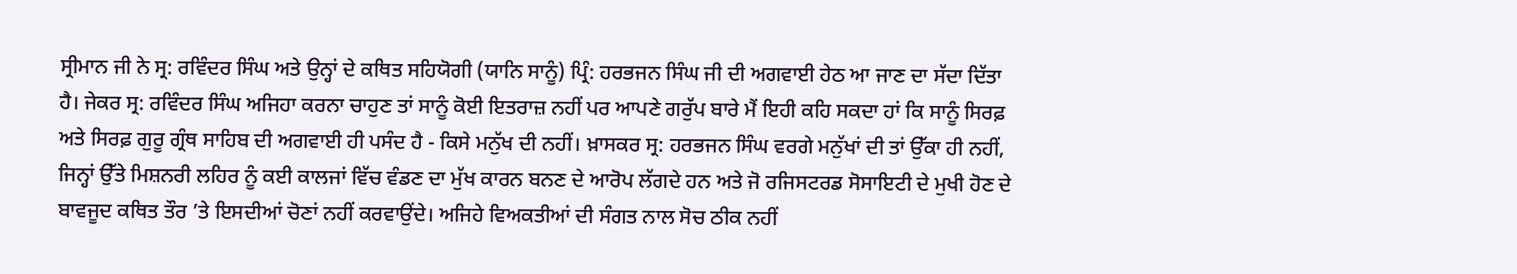ਸ੍ਰੀਮਾਨ ਜੀ ਨੇ ਸ੍ਰ: ਰਵਿੰਦਰ ਸਿੰਘ ਅਤੇ ਉਨ੍ਹਾਂ ਦੇ ਕਥਿਤ ਸਹਿਯੋਗੀ (ਯਾਨਿ ਸਾਨੂੰ) ਪ੍ਰਿੰ: ਹਰਭਜਨ ਸਿੰਘ ਜੀ ਦੀ ਅਗਵਾਈ ਹੇਠ ਆ ਜਾਣ ਦਾ ਸੱਦਾ ਦਿੱਤਾ ਹੈ। ਜੇਕਰ ਸ੍ਰ: ਰਵਿੰਦਰ ਸਿੰਘ ਅਜਿਹਾ ਕਰਨਾ ਚਾਹੁਣ ਤਾਂ ਸਾਨੂੰ ਕੋਈ ਇਤਰਾਜ਼ ਨਹੀਂ ਪਰ ਆਪਣੇ ਗਰੁੱਪ ਬਾਰੇ ਮੈਂ ਇਹੀ ਕਹਿ ਸਕਦਾ ਹਾਂ ਕਿ ਸਾਨੂੰ ਸਿਰਫ਼ ਅਤੇ ਸਿਰਫ਼ ਗੁਰੂ ਗ੍ਰੰਥ ਸਾਹਿਬ ਦੀ ਅਗਵਾਈ ਹੀ ਪਸੰਦ ਹੈ - ਕਿਸੇ ਮਨੁੱਖ ਦੀ ਨਹੀਂ। ਖ਼ਾਸਕਰ ਸ੍ਰ: ਹਰਭਜਨ ਸਿੰਘ ਵਰਗੇ ਮਨੁੱਖਾਂ ਦੀ ਤਾਂ ਉੱਕਾ ਹੀ ਨਹੀਂ, ਜਿਨ੍ਹਾਂ ਉੱਤੇ ਮਿਸ਼ਨਰੀ ਲਹਿਰ ਨੂੰ ਕਈ ਕਾਲਜਾਂ ਵਿੱਚ ਵੰਡਣ ਦਾ ਮੁੱਖ ਕਾਰਨ ਬਨਣ ਦੇ ਆਰੋਪ ਲੱਗਦੇ ਹਨ ਅਤੇ ਜੋ ਰਜਿਸਟਰਡ ਸੋਸਾਇਟੀ ਦੇ ਮੁਖੀ ਹੋਣ ਦੇ ਬਾਵਜੂਦ ਕਥਿਤ ਤੌਰ ’ਤੇ ਇਸਦੀਆਂ ਚੋਣਾਂ ਨਹੀਂ ਕਰਵਾਉਂਦੇ। ਅਜਿਹੇ ਵਿਅਕਤੀਆਂ ਦੀ ਸੰਗਤ ਨਾਲ ਸੋਚ ਠੀਕ ਨਹੀਂ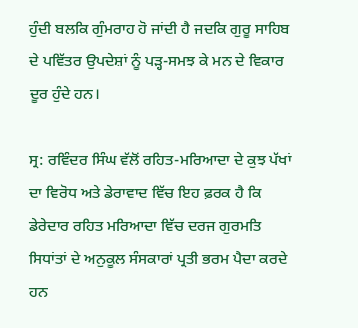ਹੁੰਦੀ ਬਲਕਿ ਗੁੰਮਰਾਹ ਹੋ ਜਾਂਦੀ ਹੈ ਜਦਕਿ ਗੁਰੂ ਸਾਹਿਬ ਦੇ ਪਵਿੱਤਰ ਉਪਦੇਸ਼ਾਂ ਨੂੰ ਪੜ੍ਹ-ਸਮਝ ਕੇ ਮਨ ਦੇ ਵਿਕਾਰ ਦੂਰ ਹੁੰਦੇ ਹਨ।

ਸ੍ਰ: ਰਵਿੰਦਰ ਸਿੰਘ ਵੱਲੋਂ ਰਹਿਤ-ਮਰਿਆਦਾ ਦੇ ਕੁਝ ਪੱਖਾਂ ਦਾ ਵਿਰੋਧ ਅਤੇ ਡੇਰਾਵਾਦ ਵਿੱਚ ਇਹ ਫ਼ਰਕ ਹੈ ਕਿ ਡੇਰੇਦਾਰ ਰਹਿਤ ਮਰਿਆਦਾ ਵਿੱਚ ਦਰਜ ਗੁਰਮਤਿ ਸਿਧਾਂਤਾਂ ਦੇ ਅਨੁਕੂਲ ਸੰਸਕਾਰਾਂ ਪ੍ਰਤੀ ਭਰਮ ਪੈਦਾ ਕਰਦੇ ਹਨ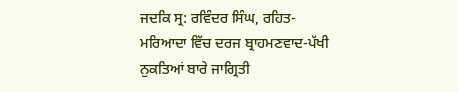ਜਦਕਿ ਸ੍ਰ: ਰਵਿੰਦਰ ਸਿੰਘ, ਰਹਿਤ-ਮਰਿਆਦਾ ਵਿੱਚ ਦਰਜ ਬ੍ਰਾਹਮਣਵਾਦ-ਪੱਖੀ ਨੁਕਤਿਆਂ ਬਾਰੇ ਜਾਗ੍ਰਿਤੀ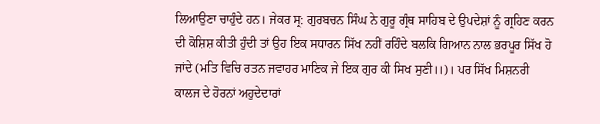ਲਿਆਉਣਾ ਚਾਹੁੰਦੇ ਹਨ। ਜੇਕਰ ਸ੍ਰ: ਗੁਰਬਚਨ ਸਿੰਘ ਨੇ ਗੁਰੂ ਗ੍ਰੰਥ ਸਾਹਿਬ ਦੇ ਉਪਦੇਸ਼ਾਂ ਨੂੰ ਗ੍ਰਹਿਣ ਕਰਨ ਦੀ ਕੋਸ਼ਿਸ਼ ਕੀਤੀ ਹੁੰਦੀ ਤਾਂ ਉਹ ਇਕ ਸਧਾਰਨ ਸਿੱਖ ਨਹੀਂ ਰਹਿੰਦੇ ਬਲਕਿ ਗਿਆਨ ਨਾਲ ਭਰਪੂਰ ਸਿੱਖ ਹੋ ਜਾਂਦੇ (ਮਤਿ ਵਿਚਿ ਰਤਨ ਜਵਾਹਰ ਮਾਣਿਕ ਜੇ ਇਕ ਗੁਰ ਕੀ ਸਿਖ ਸੁਣੀ।।)। ਪਰ ਸਿੱਖ ਮਿਸ਼ਨਰੀ ਕਾਲਜ ਦੇ ਹੋਰਨਾਂ ਅਹੁਦੇਦਾਰਾਂ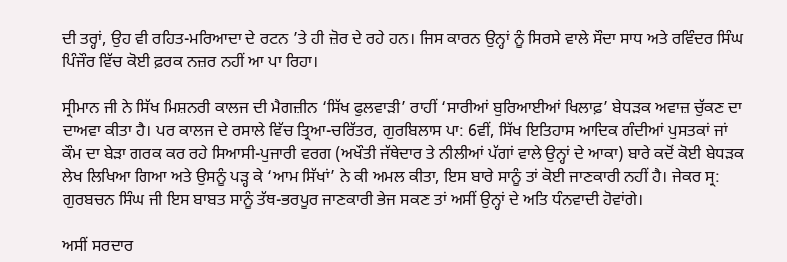ਦੀ ਤਰ੍ਹਾਂ, ਉਹ ਵੀ ਰਹਿਤ-ਮਰਿਆਦਾ ਦੇ ਰਟਨ ’ਤੇ ਹੀ ਜ਼ੋਰ ਦੇ ਰਹੇ ਹਨ। ਜਿਸ ਕਾਰਨ ਉਨ੍ਹਾਂ ਨੂੰ ਸਿਰਸੇ ਵਾਲੇ ਸੌਦਾ ਸਾਧ ਅਤੇ ਰਵਿੰਦਰ ਸਿੰਘ ਪਿੰਜੌਰ ਵਿੱਚ ਕੋਈ ਫ਼ਰਕ ਨਜ਼ਰ ਨਹੀਂ ਆ ਪਾ ਰਿਹਾ।

ਸ੍ਰੀਮਾਨ ਜੀ ਨੇ ਸਿੱਖ ਮਿਸ਼ਨਰੀ ਕਾਲਜ ਦੀ ਮੈਗਜ਼ੀਨ ‘ਸਿੱਖ ਫੁਲਵਾੜੀ’ ਰਾਹੀਂ ‘ਸਾਰੀਆਂ ਬੁਰਿਆਈਆਂ ਖਿਲਾਫ਼’ ਬੇਧੜਕ ਅਵਾਜ਼ ਚੁੱਕਣ ਦਾ ਦਾਅਵਾ ਕੀਤਾ ਹੈ। ਪਰ ਕਾਲਜ ਦੇ ਰਸਾਲੇ ਵਿੱਚ ਤ੍ਰਿਆ-ਚਰਿੱਤਰ, ਗੁਰਬਿਲਾਸ ਪਾ: 6ਵੀਂ, ਸਿੱਖ ਇਤਿਹਾਸ ਆਦਿਕ ਗੰਦੀਆਂ ਪੁਸਤਕਾਂ ਜਾਂ ਕੌਮ ਦਾ ਬੇੜਾ ਗਰਕ ਕਰ ਰਹੇ ਸਿਆਸੀ-ਪੁਜਾਰੀ ਵਰਗ (ਅਖੌਤੀ ਜੱਥੇਦਾਰ ਤੇ ਨੀਲੀਆਂ ਪੱਗਾਂ ਵਾਲੇ ਉਨ੍ਹਾਂ ਦੇ ਆਕਾ) ਬਾਰੇ ਕਦੋਂ ਕੋਈ ਬੇਧੜਕ ਲੇਖ ਲਿਖਿਆ ਗਿਆ ਅਤੇ ਉਸਨੂੰ ਪੜ੍ਹ ਕੇ ‘ਆਮ ਸਿੱਖਾਂ’ ਨੇ ਕੀ ਅਮਲ ਕੀਤਾ, ਇਸ ਬਾਰੇ ਸਾਨੂੰ ਤਾਂ ਕੋਈ ਜਾਣਕਾਰੀ ਨਹੀਂ ਹੈ। ਜੇਕਰ ਸ੍ਰ: ਗੁਰਬਚਨ ਸਿੰਘ ਜੀ ਇਸ ਬਾਬਤ ਸਾਨੂੰ ਤੱਥ-ਭਰਪੂਰ ਜਾਣਕਾਰੀ ਭੇਜ ਸਕਣ ਤਾਂ ਅਸੀਂ ਉਨ੍ਹਾਂ ਦੇ ਅਤਿ ਧੰਨਵਾਦੀ ਹੋਵਾਂਗੇ।

ਅਸੀਂ ਸਰਦਾਰ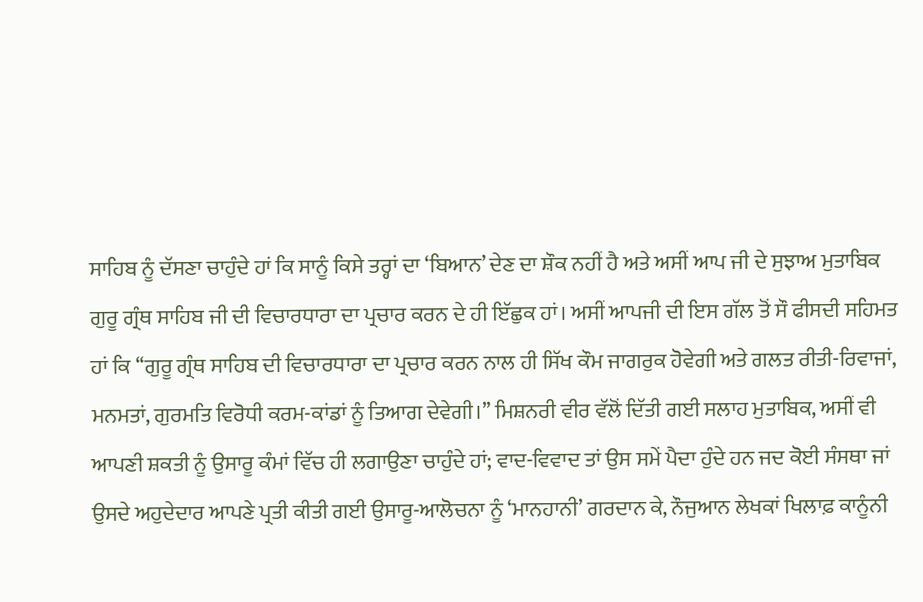ਸਾਹਿਬ ਨੂੰ ਦੱਸਣਾ ਚਾਹੁੰਦੇ ਹਾਂ ਕਿ ਸਾਨੂੰ ਕਿਸੇ ਤਰ੍ਹਾਂ ਦਾ ‘ਬਿਆਨ’ ਦੇਣ ਦਾ ਸ਼ੌਕ ਨਹੀਂ ਹੈ ਅਤੇ ਅਸੀਂ ਆਪ ਜੀ ਦੇ ਸੁਝਾਅ ਮੁਤਾਬਿਕ ਗੁਰੂ ਗ੍ਰੰਥ ਸਾਹਿਬ ਜੀ ਦੀ ਵਿਚਾਰਧਾਰਾ ਦਾ ਪ੍ਰਚਾਰ ਕਰਨ ਦੇ ਹੀ ਇੱਛੁਕ ਹਾਂ। ਅਸੀਂ ਆਪਜੀ ਦੀ ਇਸ ਗੱਲ ਤੋਂ ਸੌ ਫੀਸਦੀ ਸਹਿਮਤ ਹਾਂ ਕਿ ‘‘ਗੁਰੂ ਗ੍ਰੰਥ ਸਾਹਿਬ ਦੀ ਵਿਚਾਰਧਾਰਾ ਦਾ ਪ੍ਰਚਾਰ ਕਰਨ ਨਾਲ ਹੀ ਸਿੱਖ ਕੌਮ ਜਾਗਰੁਕ ਹੋਵੇਗੀ ਅਤੇ ਗਲਤ ਰੀਤੀ-ਰਿਵਾਜਾਂ, ਮਨਮਤਾਂ, ਗੁਰਮਤਿ ਵਿਰੋਧੀ ਕਰਮ-ਕਾਂਡਾਂ ਨੂੰ ਤਿਆਗ ਦੇਵੇਗੀ।’’ ਮਿਸ਼ਨਰੀ ਵੀਰ ਵੱਲੋਂ ਦਿੱਤੀ ਗਈ ਸਲਾਹ ਮੁਤਾਬਿਕ, ਅਸੀਂ ਵੀ ਆਪਣੀ ਸ਼ਕਤੀ ਨੂੰ ਉਸਾਰੂ ਕੰਮਾਂ ਵਿੱਚ ਹੀ ਲਗਾਉਣਾ ਚਾਹੁੰਦੇ ਹਾਂ; ਵਾਦ-ਵਿਵਾਦ ਤਾਂ ਉਸ ਸਮੇਂ ਪੈਦਾ ਹੁੰਦੇ ਹਨ ਜਦ ਕੋਈ ਸੰਸਥਾ ਜਾਂ ਉਸਦੇ ਅਹੁਦੇਦਾਰ ਆਪਣੇ ਪ੍ਰਤੀ ਕੀਤੀ ਗਈ ਉਸਾਰੂ-ਆਲੋਚਨਾ ਨੂੰ ‘ਮਾਨਹਾਨੀ’ ਗਰਦਾਨ ਕੇ, ਨੌਜੁਆਨ ਲੇਖਕਾਂ ਖਿਲਾਫ਼ ਕਾਨੂੰਨੀ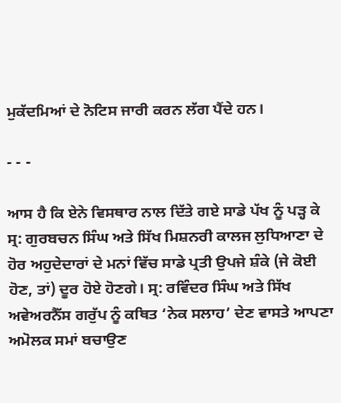ਮੁਕੱਦਮਿਆਂ ਦੇ ਨੋਟਿਸ ਜਾਰੀ ਕਰਨ ਲੱਗ ਪੈਂਦੇ ਹਨ।

- - -

ਆਸ ਹੈ ਕਿ ਏਨੇ ਵਿਸਥਾਰ ਨਾਲ ਦਿੱਤੇ ਗਏ ਸਾਡੇ ਪੱਖ ਨੂੰ ਪੜ੍ਹ ਕੇ ਸ੍ਰ: ਗੁਰਬਚਨ ਸਿੰਘ ਅਤੇ ਸਿੱਖ ਮਿਸ਼ਨਰੀ ਕਾਲਜ ਲੁਧਿਆਣਾ ਦੇ ਹੋਰ ਅਹੁਦੇਦਾਰਾਂ ਦੇ ਮਨਾਂ ਵਿੱਚ ਸਾਡੇ ਪ੍ਰਤੀ ਉਪਜੇ ਸ਼ੰਕੇ (ਜੇ ਕੋਈ ਹੋਣ, ਤਾਂ) ਦੂਰ ਹੋਏ ਹੋਣਗੇ। ਸ੍ਰ: ਰਵਿੰਦਰ ਸਿੰਘ ਅਤੇ ਸਿੱਖ ਅਵੇਅਰਨੈੱਸ ਗਰੁੱਪ ਨੂੰ ਕਥਿਤ ‘ਨੇਕ ਸਲਾਹ’ ਦੇਣ ਵਾਸਤੇ ਆਪਣਾ ਅਮੋਲਕ ਸਮਾਂ ਬਚਾਉਣ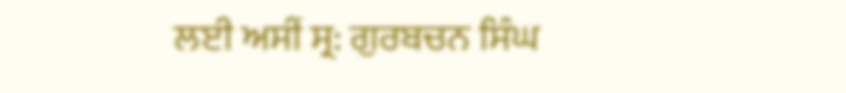ਲਈ ਅਸੀਂ ਸ੍ਰ: ਗੁਰਬਚਨ ਸਿੰਘ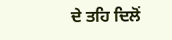ਦੇ ਤਹਿ ਦਿਲੋਂ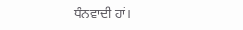ਧੰਨਵਾਦੀ ਹਾਂ।